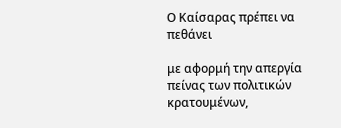Ο Καίσαρας πρέπει να πεθάνει

με αφορμή την απεργία πείνας των πολιτικών κρατουμένων,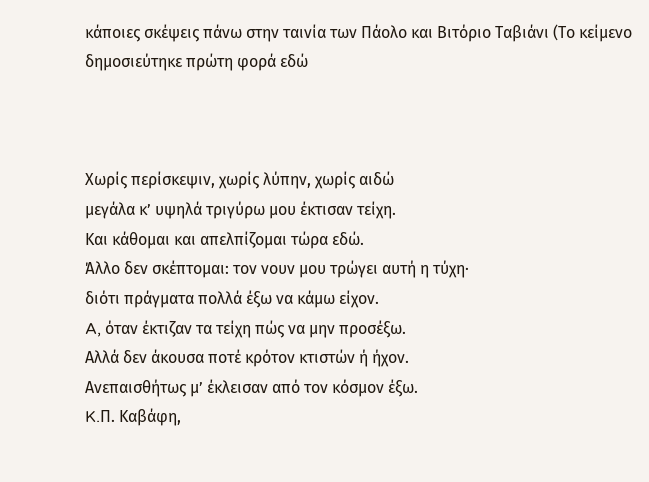κάποιες σκέψεις πάνω στην ταινία των Πάολο και Βιτόριο Ταβιάνι (Το κείμενο δημοσιεύτηκε πρώτη φορά εδώ



Χωρίς περίσκεψιν, χωρίς λύπην, χωρίς αιδώ
μεγάλα κ’ υψηλά τριγύρω μου έκτισαν τείχη.
Και κάθομαι και απελπίζομαι τώρα εδώ.
Άλλο δεν σκέπτομαι: τον νουν μου τρώγει αυτή η τύχη·
διότι πράγματα πολλά έξω να κάμω είχον.
A, όταν έκτιζαν τα τείχη πώς να μην προσέξω.
Aλλά δεν άκουσα ποτέ κρότον κτιστών ή ήχον.
Aνεπαισθήτως μ’ έκλεισαν από τον κόσμον έξω.
K.Π. Kαβάφη,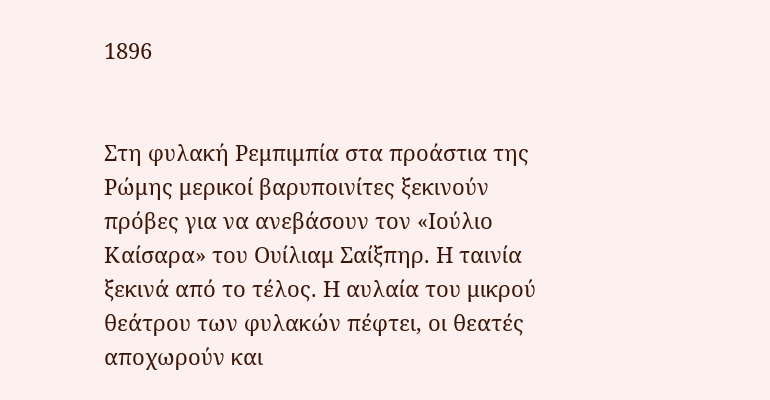1896


Στη φυλακή Ρεμπιμπία στα προάστια της Ρώμης μερικοί βαρυποινίτες ξεκινούν πρόβες για να ανεβάσουν τον «Ιούλιο Καίσαρα» του Ουίλιαμ Σαίξπηρ. Η ταινία ξεκινά από το τέλος. Η αυλαία του μικρού θεάτρου των φυλακών πέφτει, οι θεατές αποχωρούν και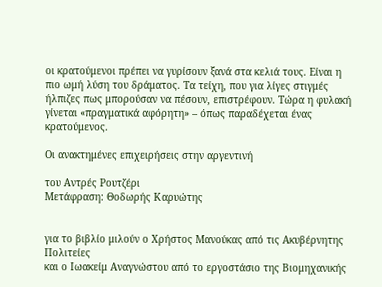οι κρατούμενοι πρέπει να γυρίσουν ξανά στα κελιά τους. Είναι η πιο ωμή λύση του δράματος. Τα τείχη, που για λίγες στιγμές ήλπιζες πως μπορούσαν να πέσουν, επιστρέφουν. Τώρα η φυλακή γίνεται «πραγματικά αφόρητη» – όπως παραδέχεται ένας κρατούμενος.

Οι ανακτημένες επιχειρήσεις στην αργεντινή

του Αντρές Ρουτζέρι
Μετάφραση: Θοδωρής Καρυώτης


για το βιβλίο μιλούν ο Χρήστος Μανούκας από τις Ακυβέρνητης Πολιτείες
και ο Ιωακείμ Αναγνώστου από το εργοστάσιο της Βιομηχανικής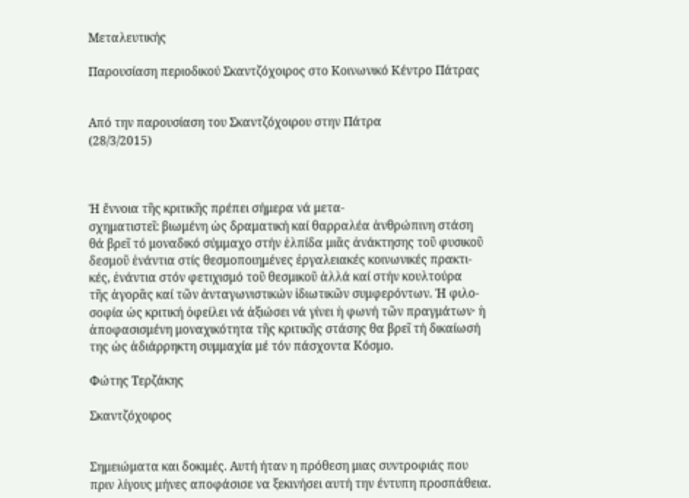Μεταλευτικής

Παρουσίαση περιοδικού Σκαντζόχοιρος στο Κοινωνικό Κέντρο Πάτρας


Από την παρουσίαση του Σκαντζόχοιρου στην Πάτρα
(28/3/2015)



Ἡ ἔννοια τῆς κριτικῆς πρέπει σήμερα νά μετα-
σχηματιστεῖ: βιωμένη ὡς δραματική καί θαρραλέα ἀνθρώπινη στάση
θά βρεῖ τό μοναδικό σύμμαχο στήν ἑλπίδα μιᾶς ἀνάκτησης τοῦ φυσικοῦ
δεσμοῦ ἐνάντια στίς θεσμοποιημένες ἐργαλειακές κοινωνικές πρακτι-
κές, ἐνάντια στόν φετιχισμό τοῦ θεσμικοῦ ἀλλά καί στήν κουλτούρα
τῆς ἀγορᾶς καί τῶν ἀνταγωνιστικών ἰδιωτικῶν συμφερόντων. Ἡ φιλο-
σοφία ὡς κριτική ὀφείλει νά ἀξιώσει νά γίνει ἡ φωνή τῶν πραγμάτων· ἡ
ἀποφασισμένη μοναχικότητα τῆς κριτικῆς στάσης θα βρεῖ τή δικαίωσή
της ὡς ἀδιάρρηκτη συμμαχία μέ τόν πάσχοντα Κόσμο.

Φώτης Τερζάκης

Σκαντζόχοιρος


Σημειώματα και δοκιμές. Αυτή ήταν η πρόθεση μιας συντροφιάς που πριν λίγους μήνες αποφάσισε να ξεκινήσει αυτή την έντυπη προσπάθεια.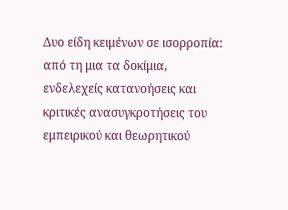Δυο είδη κειμένων σε ισορροπία: από τη μια τα δοκίμια, ενδελεχείς κατανοήσεις και κριτικές ανασυγκροτήσεις του εμπειρικού και θεωρητικού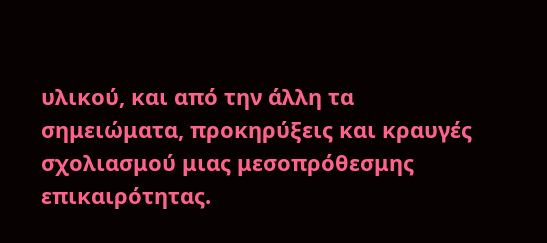υλικού, και από την άλλη τα σημειώματα, προκηρύξεις και κραυγές σχολιασμού μιας μεσοπρόθεσμης επικαιρότητας.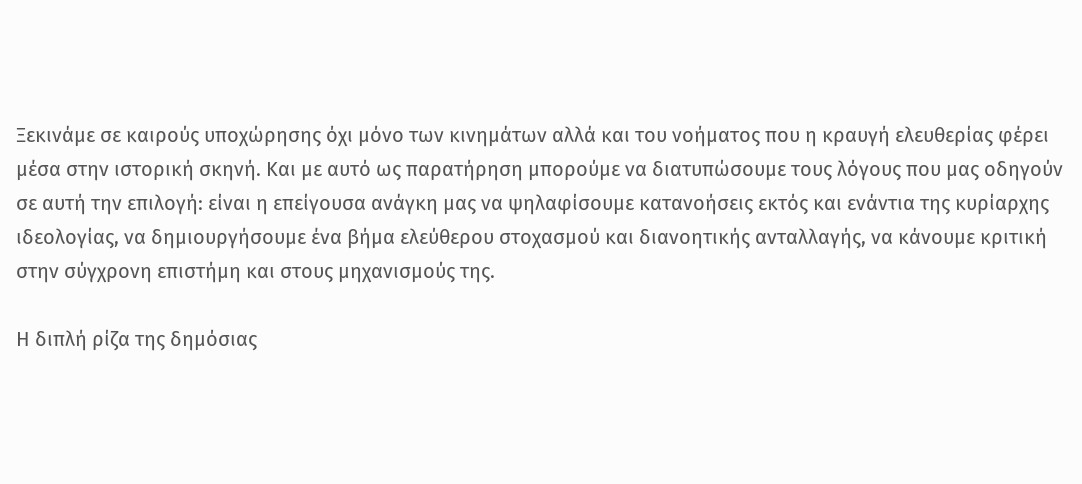Ξεκινάμε σε καιρούς υποχώρησης όχι μόνο των κινημάτων αλλά και του νοήματος που η κραυγή ελευθερίας φέρει μέσα στην ιστορική σκηνή. Και με αυτό ως παρατήρηση μπορούμε να διατυπώσουμε τους λόγους που μας οδηγούν σε αυτή την επιλογή: είναι η επείγουσα ανάγκη μας να ψηλαφίσουμε κατανοήσεις εκτός και ενάντια της κυρίαρχης ιδεολογίας, να δημιουργήσουμε ένα βήμα ελεύθερου στοχασμού και διανοητικής ανταλλαγής, να κάνουμε κριτική στην σύγχρονη επιστήμη και στους μηχανισμούς της.

Η διπλή ρίζα της δημόσιας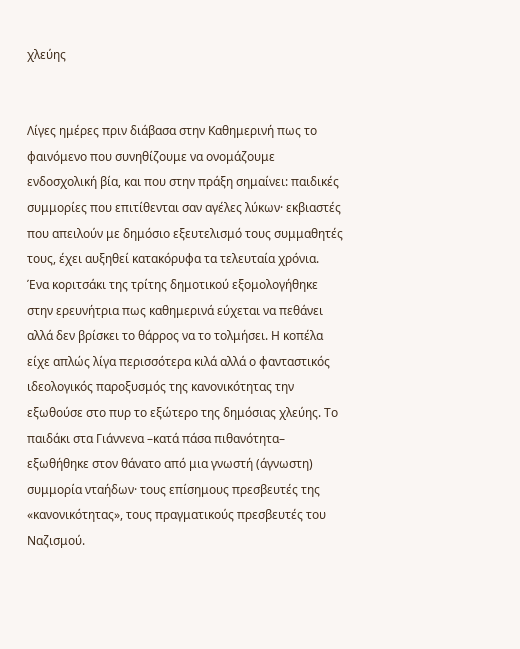χλεύης


Λίγες ημέρες πριν διάβασα στην Καθημερινή πως το φαινόμενο που συνηθίζουμε να ονομάζουμε ενδοσχολική βία, και που στην πράξη σημαίνει: παιδικές συμμορίες που επιτίθενται σαν αγέλες λύκων· εκβιαστές που απειλούν με δημόσιο εξευτελισμό τους συμμαθητές τους, έχει αυξηθεί κατακόρυφα τα τελευταία χρόνια. Ένα κοριτσάκι της τρίτης δημοτικού εξομολογήθηκε στην ερευνήτρια πως καθημερινά εύχεται να πεθάνει αλλά δεν βρίσκει το θάρρος να το τολμήσει. Η κοπέλα είχε απλώς λίγα περισσότερα κιλά αλλά ο φανταστικός ιδεολογικός παροξυσμός της κανονικότητας την εξωθούσε στο πυρ το εξώτερο της δημόσιας χλεύης. Το παιδάκι στα Γιάννενα –κατά πάσα πιθανότητα– εξωθήθηκε στον θάνατο από μια γνωστή (άγνωστη) συμμορία νταήδων· τους επίσημους πρεσβευτές της «κανονικότητας», τους πραγματικούς πρεσβευτές του Ναζισμού.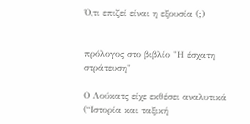Ό,τι επιζεί είναι η εξουσία (;)


πρόλογος στο βιβλίο "Η έσχατη στράτευση"

Ο Λούκατς είχε εκθέσει αναλυτικά (“Ιστορία και ταξική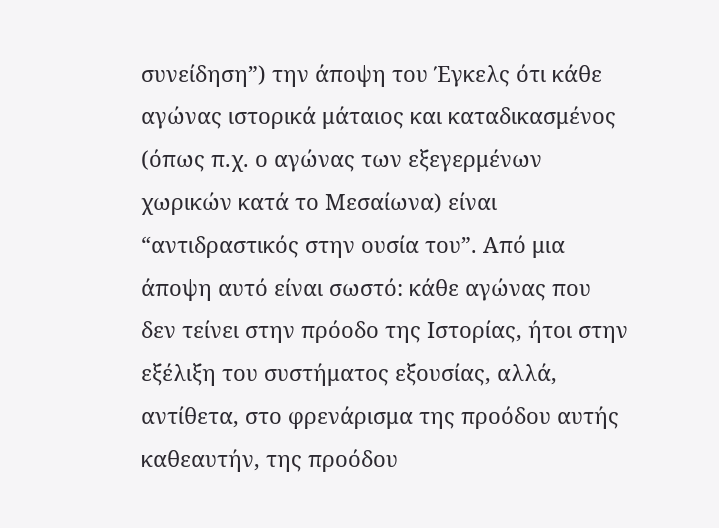συνείδηση”) την άποψη του Έγκελς ότι κάθε αγώνας ιστορικά μάταιος και καταδικασμένος (όπως π.χ. ο αγώνας των εξεγερμένων χωρικών κατά το Μεσαίωνα) είναι “αντιδραστικός στην ουσία του”. Από μια άποψη αυτό είναι σωστό: κάθε αγώνας που δεν τείνει στην πρόοδο της Ιστορίας, ήτοι στην εξέλιξη του συστήματος εξουσίας, αλλά, αντίθετα, στο φρενάρισμα της προόδου αυτής καθεαυτήν, της προόδου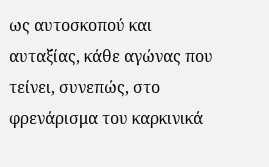ως αυτοσκοπού και αυταξίας, κάθε αγώνας που τείνει, συνεπώς, στο φρενάρισμα του καρκινικά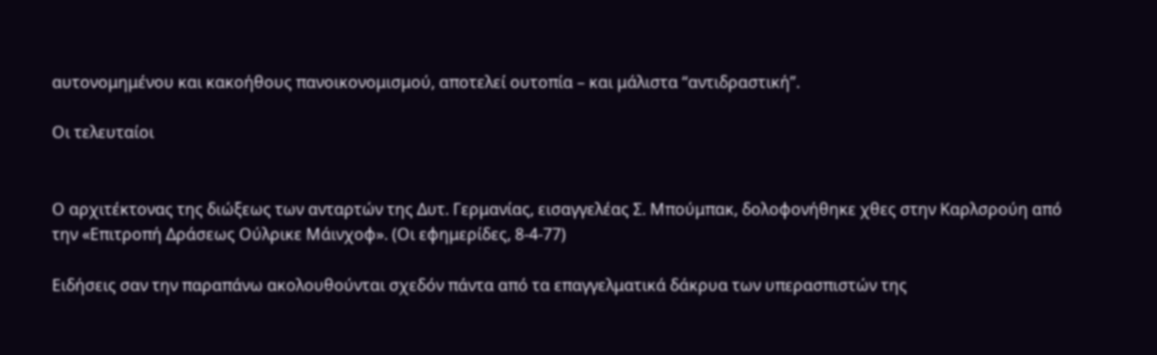αυτονομημένου και κακοήθους πανοικονομισμού, αποτελεί ουτοπία – και μάλιστα “αντιδραστική”.

Οι τελευταίοι


Ο αρχιτέκτονας της διώξεως των ανταρτών της Δυτ. Γερμανίας, εισαγγελέας Σ. Μπούμπακ, δολοφονήθηκε χθες στην Καρλσρούη από την «Επιτροπή Δράσεως Ούλρικε Μάινχοφ». (Οι εφημερίδες, 8-4-77)

Ειδήσεις σαν την παραπάνω ακολουθούνται σχεδόν πάντα από τα επαγγελματικά δάκρυα των υπερασπιστών της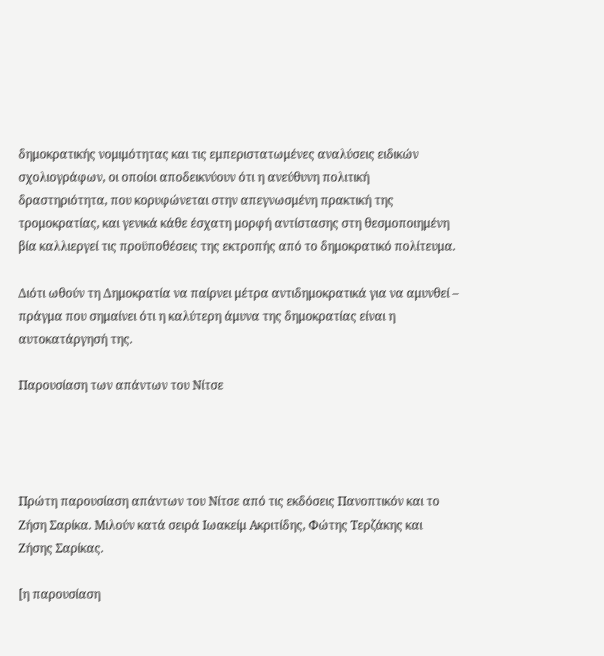δημοκρατικής νομιμότητας και τις εμπεριστατωμένες αναλύσεις ειδικών σχολιογράφων, οι οποίοι αποδεικνύουν ότι η ανεύθυνη πολιτική δραστηριότητα, που κορυφώνεται στην απεγνωσμένη πρακτική της τρομοκρατίας, και γενικά κάθε έσχατη μορφή αντίστασης στη θεσμοποιημένη βία καλλιεργεί τις προϋποθέσεις της εκτροπής από το δημοκρατικό πολίτευμα.

Διότι ωθούν τη Δημοκρατία να παίρνει μέτρα αντιδημοκρατικά για να αμυνθεί – πράγμα που σημαίνει ότι η καλύτερη άμυνα της δημοκρατίας είναι η αυτοκατάργησή της.

Παρουσίαση των απάντων του Νίτσε




Πρώτη παρουσίαση απάντων του Νίτσε από τις εκδόσεις Πανοπτικόν και το Ζήση Σαρίκα. Μιλούν κατά σειρά Ιωακείμ Ακριτίδης, Φώτης Τερζάκης και Ζήσης Σαρίκας.

[η παρουσίαση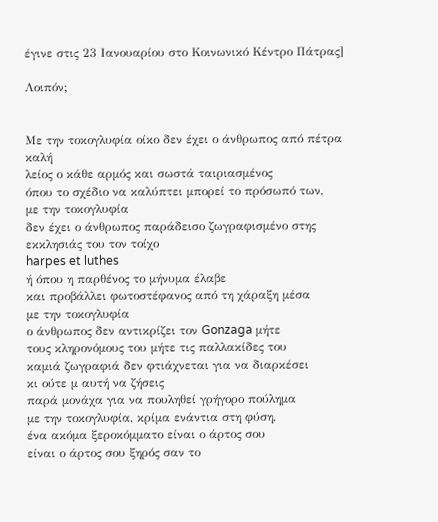έγινε στις 23 Ιανουαρίου στο Κοινωνικό Κέντρο Πάτρας]

Λοιπόν;


Με την τοκογλυφία οίκο δεν έχει ο άνθρωπος από πέτρα καλή
λείος ο κάθε αρμός και σωστά ταιριασμένος
όπου το σχέδιο να καλύπτει μπορεί το πρόσωπό των,
με την τοκογλυφία
δεν έχει ο άνθρωπος παράδεισο ζωγραφισμένο στης εκκλησιάς του τον τοίχο
harpes et luthes
ή όπου η παρθένος το μήνυμα έλαβε
και προβάλλει φωτοστέφανος από τη χάραξη μέσα
με την τοκογλυφία
ο άνθρωπος δεν αντικρίζει τον Gonzaga μήτε
τους κληρονόμους του μήτε τις παλλακίδες του
καμιά ζωγραφιά δεν φτιάχνεται για να διαρκέσει
κι ούτε μ αυτή να ζήσεις
παρά μονάχα για να πουληθεί γρήγορο πούλημα
με την τοκογλυφία, κρίμα ενάντια στη φύση,
ένα ακόμα ξεροκόμματο είναι ο άρτος σου
είναι ο άρτος σου ξηρός σαν το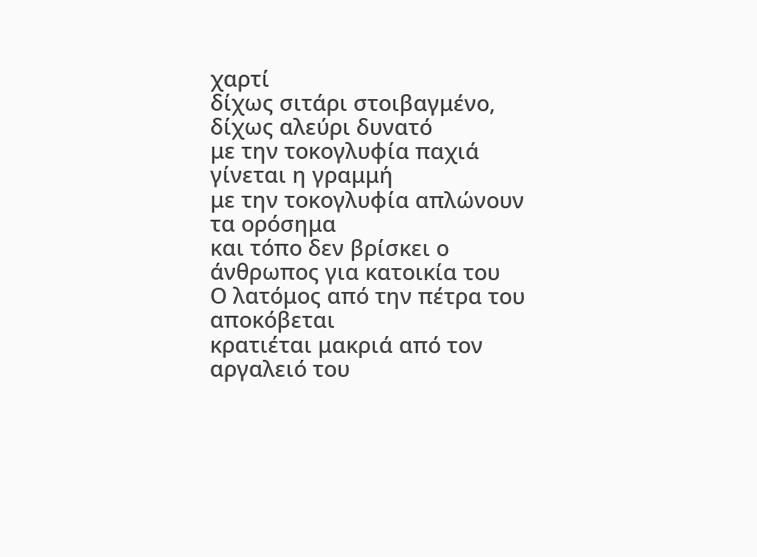χαρτί
δίχως σιτάρι στοιβαγμένο, δίχως αλεύρι δυνατό
με την τοκογλυφία παχιά γίνεται η γραμμή
με την τοκογλυφία απλώνουν τα ορόσημα
και τόπο δεν βρίσκει ο άνθρωπος για κατοικία του
Ο λατόμος από την πέτρα του αποκόβεται
κρατιέται μακριά από τον αργαλειό του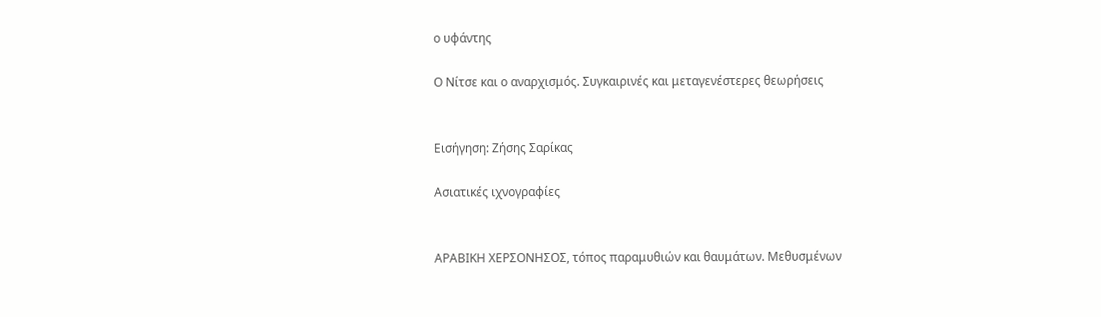ο υφάντης

Ο Νίτσε και ο αναρχισμός. Συγκαιρινές και μεταγενέστερες θεωρήσεις


Εισήγηση: Ζήσης Σαρίκας

Ασιατικές ιχνογραφίες


ΑΡΑΒΙΚΗ ΧΕΡΣΟΝΗΣΟΣ, τόπος παραμυθιών και θαυμάτων. Μεθυσμένων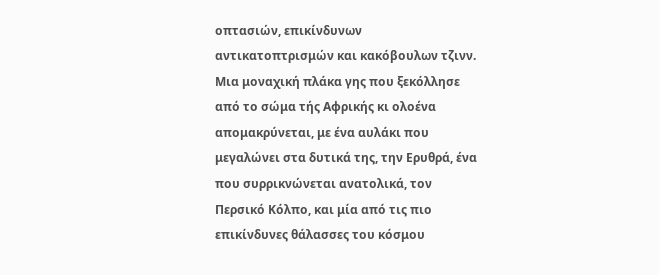οπτασιών, επικίνδυνων αντικατοπτρισμών και κακόβουλων τζινν. Μια μοναχική πλάκα γης που ξεκόλλησε από το σώμα τής Αφρικής κι ολοένα απομακρύνεται, με ένα αυλάκι που μεγαλώνει στα δυτικά της, την Ερυθρά, ένα που συρρικνώνεται ανατολικά, τον Περσικό Κόλπο, και μία από τις πιο επικίνδυνες θάλασσες του κόσμου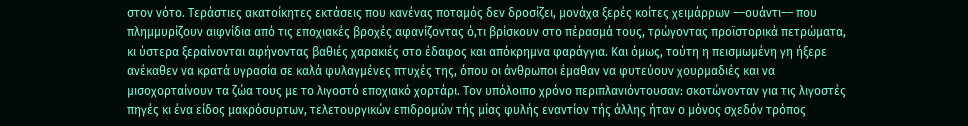στον νότο. Τεράστιες ακατοίκητες εκτάσεις που κανένας ποταμός δεν δροσίζει, μονάχα ξερές κοίτες χειμάρρων ––ουάντι–– που πλημμυρίζουν αιφνίδια από τις εποχιακές βροχές αφανίζοντας ό,τι βρίσκουν στο πέρασμά τους, τρώγοντας προϊστορικά πετρώματα, κι ύστερα ξεραίνονται αφήνοντας βαθιές χαρακιές στο έδαφος και απόκρημνα φαράγγια. Και όμως, τούτη η πεισμωμένη γη ήξερε ανέκαθεν να κρατά υγρασία σε καλά φυλαγμένες πτυχές της, όπου οι άνθρωποι έμαθαν να φυτεύουν χουρμαδιές και να μισοχορταίνουν τα ζώα τους με το λιγοστό εποχιακό χορτάρι. Τον υπόλοιπο χρόνο περιπλανιόντουσαν: σκοτώνονταν για τις λιγοστές πηγές κι ένα είδος μακρόσυρτων, τελετουργικών επιδρομών τής μίας φυλής εναντίον τής άλλης ήταν ο μόνος σχεδόν τρόπος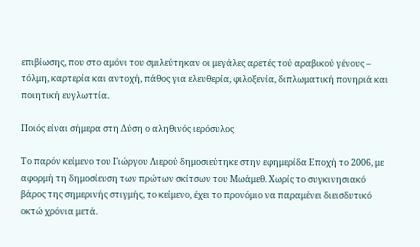επιβίωσης, που στο αμόνι του σμιλεύτηκαν οι μεγάλες αρετές τού αραβικού γένους – τόλμη, καρτερία και αντοχή, πάθος για ελευθερία, φιλοξενία, διπλωματική πονηριά και ποιητική ευγλωττία.

Ποιός είναι σήμερα στη Δύση ο αληθινός ιερόσυλος

Το παρόν κείμενο του Γιώργου Λιερού δημοσιεύτηκε στην εφημερίδα Εποχή το 2006, με αφορμή τη δημοσίευση των πρώτων σκίτσων του Μωάμεθ. Χωρίς το συγκινησιακό βάρος της σημερινής στιγμής, το κείμενο, έχει το προνόμιο να παραμένει διεισδυτικό οκτώ χρόνια μετά.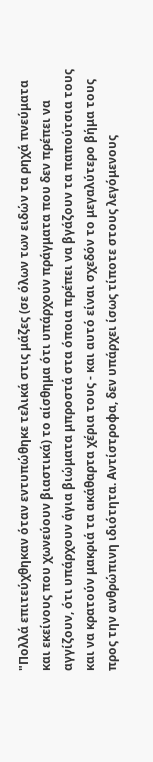"Πολλά επιτεύχθηκαν όταν εντυπώθηκε τελικά στις μάζες (σε όλων των ειδών τα ρηχά πνεύματα και εκείνους που χωνεύουν βιαστικά) το αίσθημα ότι υπάρχουν πράγματα που δεν πρέπει να αγγίζουν, ότι υπάρχουν άγια βιώματα μπροστά στα όποια πρέπει να βγάζουν τα παπούτσια τους και να κρατούν μακριά τα ακάθαρτα χέρια τους - και αυτό είναι σχεδόν το μεγαλύτερο βήμα τους προς την ανθρώπινη ιδιότητα. Αντίστροφα, δεν υπάρχει ίσως τίποτε στους λεγόμενους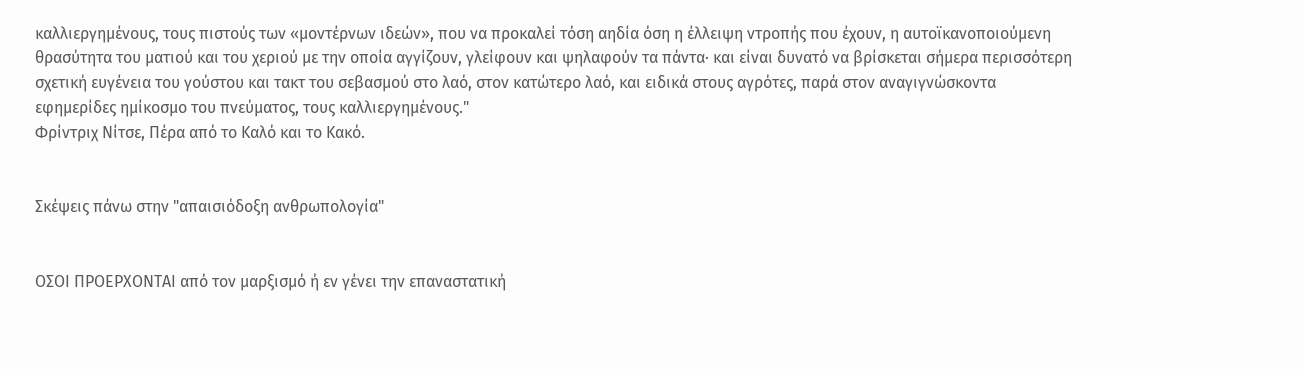καλλιεργημένους, τους πιστούς των «μοντέρνων ιδεών», που να προκαλεί τόση αηδία όση η έλλειψη ντροπής που έχουν, η αυτοϊκανοποιούμενη θρασύτητα του ματιού και του χεριού με την οποία αγγίζουν, γλείφουν και ψηλαφούν τα πάντα· και είναι δυνατό να βρίσκεται σήμερα περισσότερη σχετική ευγένεια του γούστου και τακτ του σεβασμού στο λαό, στον κατώτερο λαό, και ειδικά στους αγρότες, παρά στον αναγιγνώσκοντα εφημερίδες ημίκοσμο του πνεύματος, τους καλλιεργημένους."
Φρίντριχ Νίτσε, Πέρα από το Καλό και το Κακό.


Σκέψεις πάνω στην "απαισιόδοξη ανθρωπολογία"


ΟΣΟΙ ΠΡΟΕΡΧΟΝΤΑΙ από τον μαρξισμό ή εν γένει την επαναστατική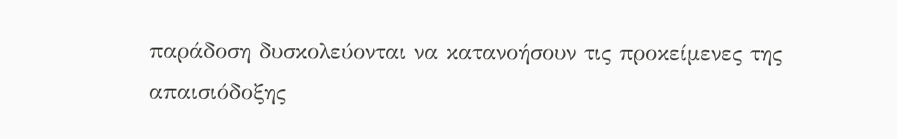παράδοση δυσκολεύονται να κατανοήσουν τις προκείμενες της απαισιόδοξης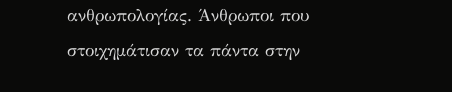ανθρωπολογίας. Άνθρωποι που στοιχημάτισαν τα πάντα στην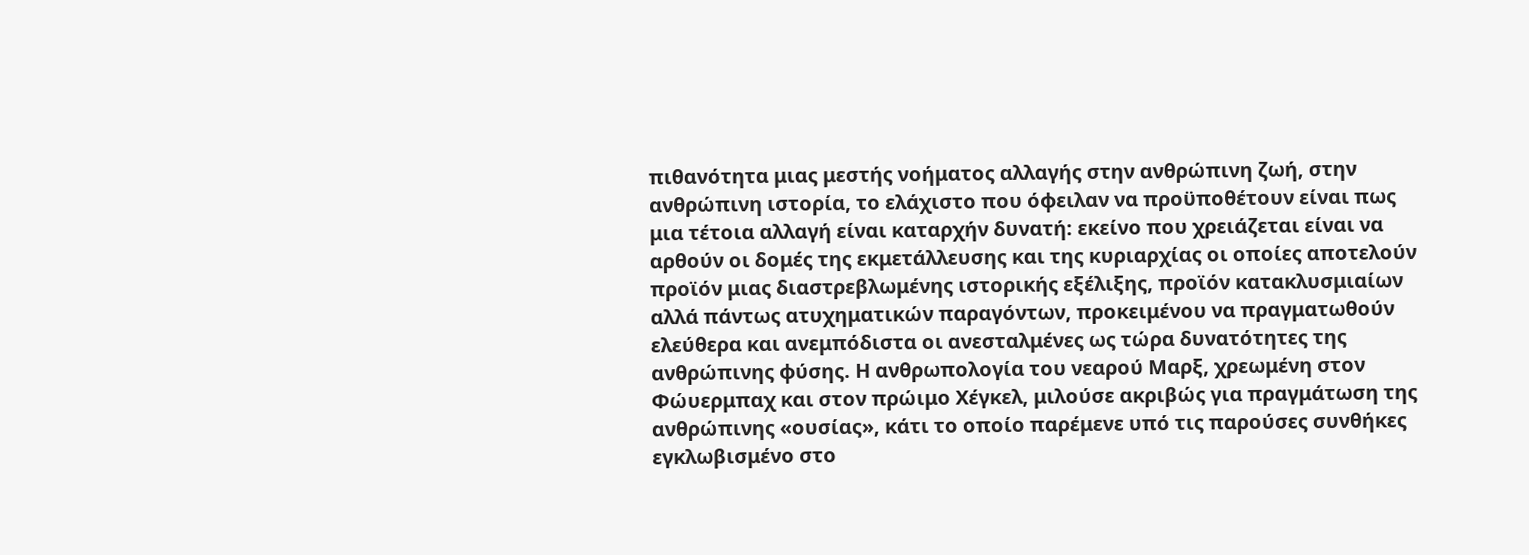πιθανότητα μιας μεστής νοήματος αλλαγής στην ανθρώπινη ζωή, στην ανθρώπινη ιστορία, το ελάχιστο που όφειλαν να προϋποθέτουν είναι πως μια τέτοια αλλαγή είναι καταρχήν δυνατή: εκείνο που χρειάζεται είναι να αρθούν οι δομές της εκμετάλλευσης και της κυριαρχίας οι οποίες αποτελούν προϊόν μιας διαστρεβλωμένης ιστορικής εξέλιξης, προϊόν κατακλυσμιαίων αλλά πάντως ατυχηματικών παραγόντων, προκειμένου να πραγματωθούν ελεύθερα και ανεμπόδιστα οι ανεσταλμένες ως τώρα δυνατότητες της ανθρώπινης φύσης. Η ανθρωπολογία του νεαρού Μαρξ, χρεωμένη στον Φώυερμπαχ και στον πρώιμο Χέγκελ, μιλούσε ακριβώς για πραγμάτωση της ανθρώπινης «ουσίας», κάτι το οποίο παρέμενε υπό τις παρούσες συνθήκες εγκλωβισμένο στο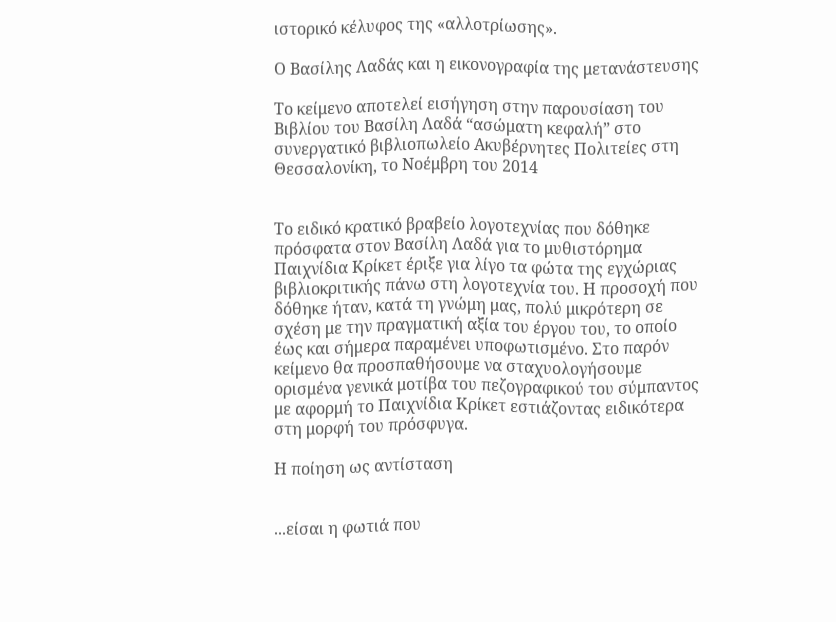ιστορικό κέλυφος της «αλλοτρίωσης».

Ο Βασίλης Λαδάς και η εικονογραφία της μετανάστευσης

Το κείμενο αποτελεί εισήγηση στην παρουσίαση του Βιβλίου του Βασίλη Λαδά “ασώματη κεφαλή” στο συνεργατικό βιβλιοπωλείο Ακυβέρνητες Πολιτείες στη Θεσσαλονίκη, το Νοέμβρη του 2014


Το ειδικό κρατικό βραβείο λογοτεχνίας που δόθηκε πρόσφατα στον Βασίλη Λαδά για το μυθιστόρημα Παιχνίδια Κρίκετ έριξε για λίγο τα φώτα της εγχώριας βιβλιοκριτικής πάνω στη λογοτεχνία του. Η προσοχή που δόθηκε ήταν, κατά τη γνώμη μας, πολύ μικρότερη σε σχέση με την πραγματική αξία του έργου του, το οποίο έως και σήμερα παραμένει υποφωτισμένο. Στο παρόν κείμενο θα προσπαθήσουμε να σταχυολογήσουμε ορισμένα γενικά μοτίβα του πεζογραφικού του σύμπαντος με αφορμή το Παιχνίδια Κρίκετ εστιάζοντας ειδικότερα στη μορφή του πρόσφυγα.

Η ποίηση ως αντίσταση


...είσαι η φωτιά που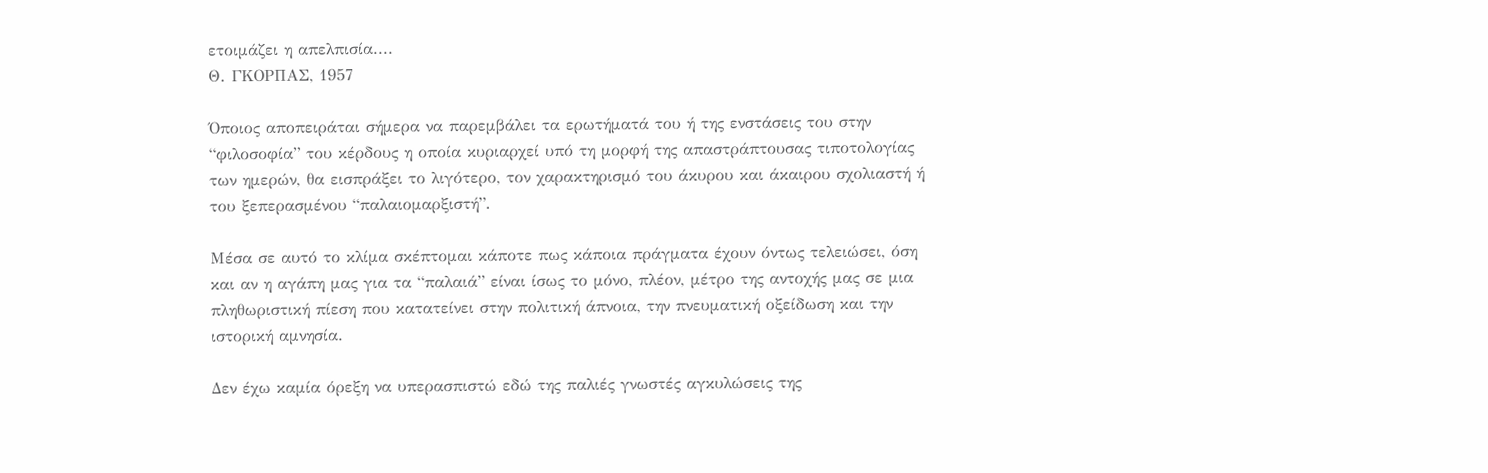ετοιμάζει η απελπισία....
Θ. ΓΚΟΡΠΑΣ, 1957

Όποιος αποπειράται σήμερα να παρεμβάλει τα ερωτήματά του ή της ενστάσεις του στην “φιλοσοφία” του κέρδους η οποία κυριαρχεί υπό τη μορφή της απαστράπτουσας τιποτολογίας των ημερών, θα εισπράξει το λιγότερο, τον χαρακτηρισμό του άκυρου και άκαιρου σχολιαστή ή του ξεπερασμένου “παλαιομαρξιστή”.

Μέσα σε αυτό το κλίμα σκέπτομαι κάποτε πως κάποια πράγματα έχουν όντως τελειώσει, όση και αν η αγάπη μας για τα “παλαιά” είναι ίσως το μόνο, πλέον, μέτρο της αντοχής μας σε μια πληθωριστική πίεση που κατατείνει στην πολιτική άπνοια, την πνευματική οξείδωση και την ιστορική αμνησία.

Δεν έχω καμία όρεξη να υπερασπιστώ εδώ της παλιές γνωστές αγκυλώσεις της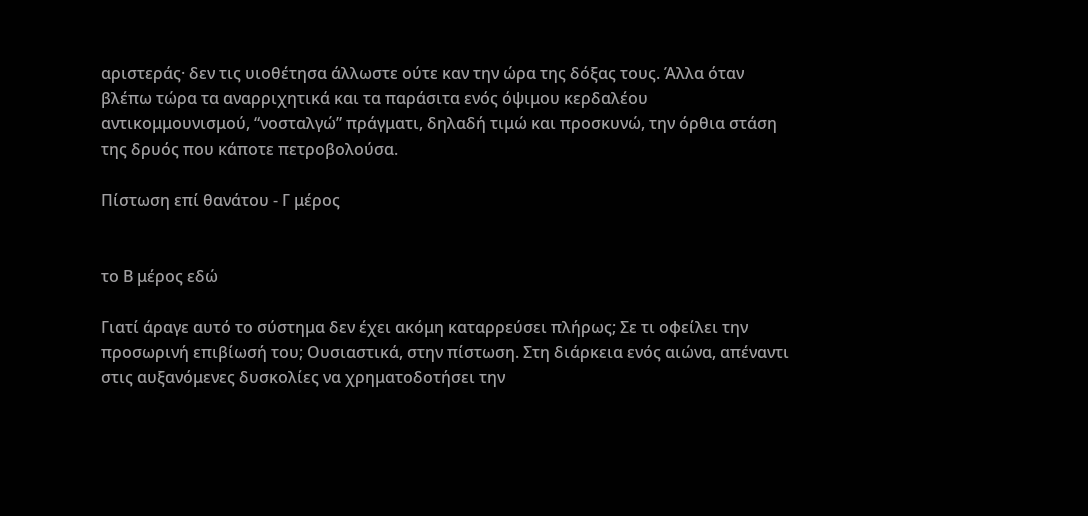αριστεράς· δεν τις υιοθέτησα άλλωστε ούτε καν την ώρα της δόξας τους. Άλλα όταν βλέπω τώρα τα αναρριχητικά και τα παράσιτα ενός όψιμου κερδαλέου αντικομμουνισμού, “νοσταλγώ” πράγματι, δηλαδή τιμώ και προσκυνώ, την όρθια στάση της δρυός που κάποτε πετροβολούσα.

Πίστωση επί θανάτου - Γ μέρος


το Β μέρος εδώ

Γιατί άραγε αυτό το σύστημα δεν έχει ακόμη καταρρεύσει πλήρως; Σε τι οφείλει την προσωρινή επιβίωσή του; Ουσιαστικά, στην πίστωση. Στη διάρκεια ενός αιώνα, απέναντι στις αυξανόμενες δυσκολίες να χρηματοδοτήσει την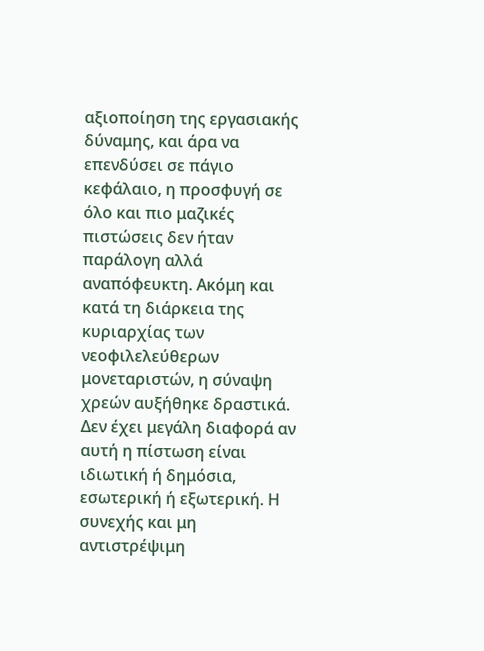αξιοποίηση της εργασιακής δύναμης, και άρα να επενδύσει σε πάγιο κεφάλαιο, η προσφυγή σε όλο και πιο μαζικές πιστώσεις δεν ήταν παράλογη αλλά αναπόφευκτη. Ακόμη και κατά τη διάρκεια της κυριαρχίας των νεοφιλελεύθερων μονεταριστών, η σύναψη χρεών αυξήθηκε δραστικά. Δεν έχει μεγάλη διαφορά αν αυτή η πίστωση είναι ιδιωτική ή δημόσια, εσωτερική ή εξωτερική. Η συνεχής και μη αντιστρέψιμη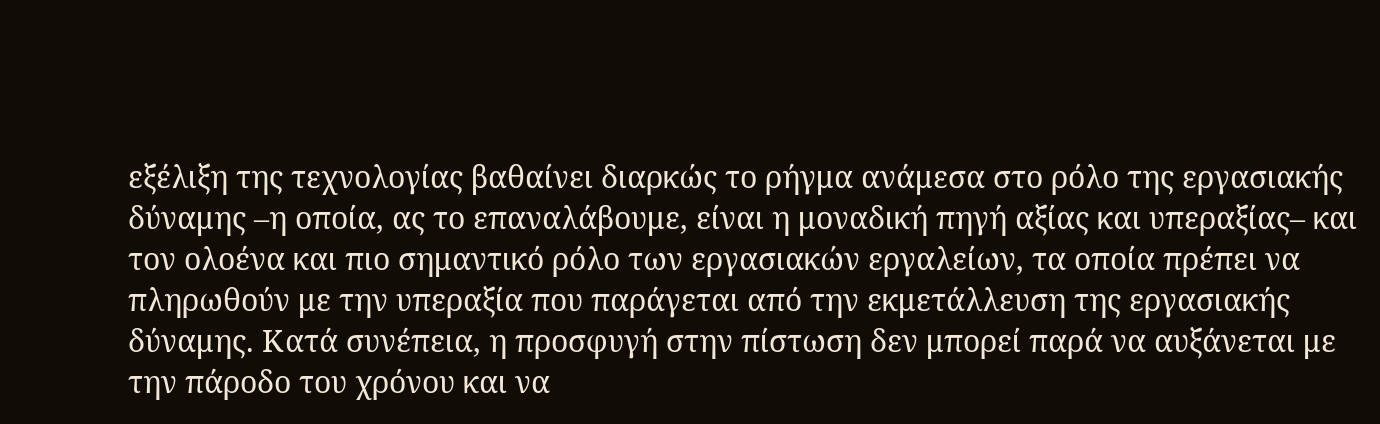εξέλιξη της τεχνολογίας βαθαίνει διαρκώς το ρήγμα ανάμεσα στο ρόλο της εργασιακής δύναμης –η οποία, ας το επαναλάβουμε, είναι η μοναδική πηγή αξίας και υπεραξίας– και τον ολοένα και πιο σημαντικό ρόλο των εργασιακών εργαλείων, τα οποία πρέπει να πληρωθούν με την υπεραξία που παράγεται από την εκμετάλλευση της εργασιακής δύναμης. Κατά συνέπεια, η προσφυγή στην πίστωση δεν μπορεί παρά να αυξάνεται με την πάροδο του χρόνου και να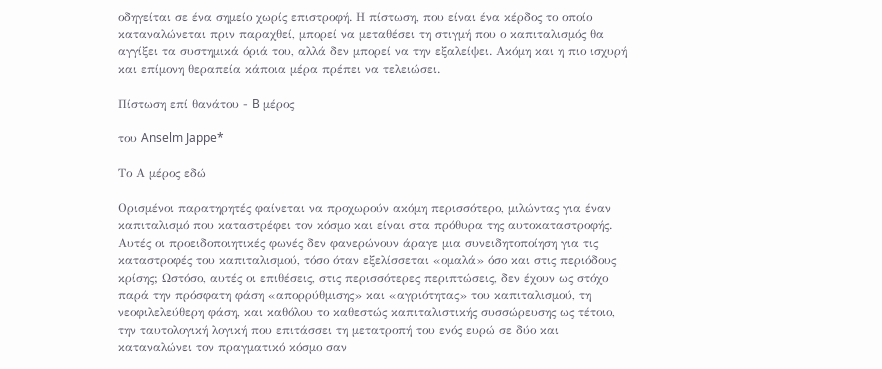οδηγείται σε ένα σημείο χωρίς επιστροφή. Η πίστωση, που είναι ένα κέρδος το οποίο καταναλώνεται πριν παραχθεί, μπορεί να μεταθέσει τη στιγμή που ο καπιταλισμός θα αγγίξει τα συστημικά όριά του, αλλά δεν μπορεί να την εξαλείψει. Ακόμη και η πιο ισχυρή και επίμονη θεραπεία κάποια μέρα πρέπει να τελειώσει.

Πίστωση επί θανάτου - B μέρος

του Anselm Jappe*

Το Α μέρος εδώ

Ορισμένοι παρατηρητές φαίνεται να προχωρούν ακόμη περισσότερο, μιλώντας για έναν καπιταλισμό που καταστρέφει τον κόσμο και είναι στα πρόθυρα της αυτοκαταστροφής. Αυτές οι προειδοποιητικές φωνές δεν φανερώνουν άραγε μια συνειδητοποίηση για τις καταστροφές του καπιταλισμού, τόσο όταν εξελίσσεται «ομαλά» όσο και στις περιόδους κρίσης; Ωστόσο, αυτές οι επιθέσεις, στις περισσότερες περιπτώσεις, δεν έχουν ως στόχο παρά την πρόσφατη φάση «απορρύθμισης» και «αγριότητας» του καπιταλισμού, τη νεοφιλελεύθερη φάση, και καθόλου το καθεστώς καπιταλιστικής συσσώρευσης ως τέτοιο, την ταυτολογική λογική που επιτάσσει τη μετατροπή του ενός ευρώ σε δύο και καταναλώνει τον πραγματικό κόσμο σαν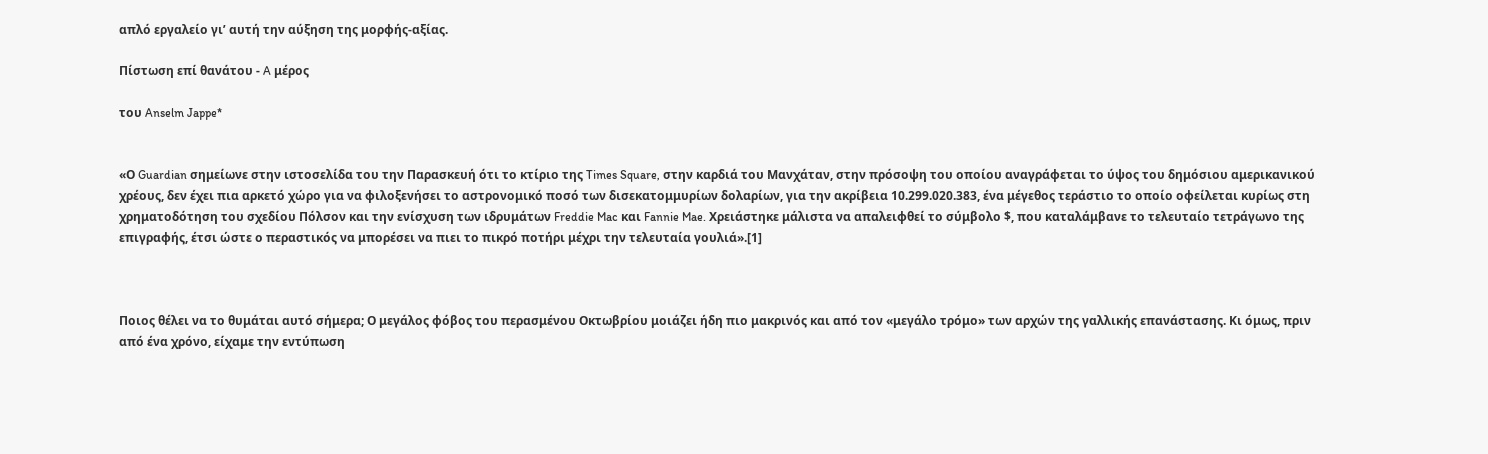απλό εργαλείο γι’ αυτή την αύξηση της μορφής-αξίας.

Πίστωση επί θανάτου - A μέρος

του Anselm Jappe*


«Ο Guardian σημείωνε στην ιστοσελίδα του την Παρασκευή ότι το κτίριο της Times Square, στην καρδιά του Μανχάταν, στην πρόσοψη του οποίου αναγράφεται το ύψος του δημόσιου αμερικανικού χρέους, δεν έχει πια αρκετό χώρο για να φιλοξενήσει το αστρονομικό ποσό των δισεκατομμυρίων δολαρίων, για την ακρίβεια 10.299.020.383, ένα μέγεθος τεράστιο το οποίο οφείλεται κυρίως στη χρηματοδότηση του σχεδίου Πόλσον και την ενίσχυση των ιδρυμάτων Freddie Mac και Fannie Mae. Χρειάστηκε μάλιστα να απαλειφθεί το σύμβολο $, που καταλάμβανε το τελευταίο τετράγωνο της επιγραφής, έτσι ώστε ο περαστικός να μπορέσει να πιει το πικρό ποτήρι μέχρι την τελευταία γουλιά».[1]



Ποιος θέλει να το θυμάται αυτό σήμερα; Ο μεγάλος φόβος του περασμένου Οκτωβρίου μοιάζει ήδη πιο μακρινός και από τον «μεγάλο τρόμο» των αρχών της γαλλικής επανάστασης. Κι όμως, πριν από ένα χρόνο, είχαμε την εντύπωση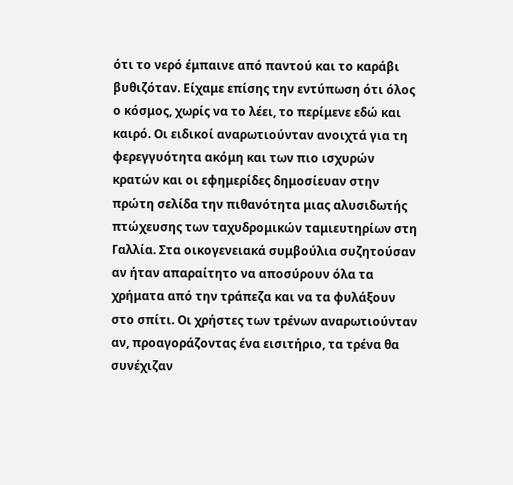ότι το νερό έμπαινε από παντού και το καράβι βυθιζόταν. Είχαμε επίσης την εντύπωση ότι όλος ο κόσμος, χωρίς να το λέει, το περίμενε εδώ και καιρό. Οι ειδικοί αναρωτιούνταν ανοιχτά για τη φερεγγυότητα ακόμη και των πιο ισχυρών κρατών και οι εφημερίδες δημοσίευαν στην πρώτη σελίδα την πιθανότητα μιας αλυσιδωτής πτώχευσης των ταχυδρομικών ταμιευτηρίων στη Γαλλία. Στα οικογενειακά συμβούλια συζητούσαν αν ήταν απαραίτητο να αποσύρουν όλα τα χρήματα από την τράπεζα και να τα φυλάξουν στο σπίτι. Οι χρήστες των τρένων αναρωτιούνταν αν, προαγοράζοντας ένα εισιτήριο, τα τρένα θα συνέχιζαν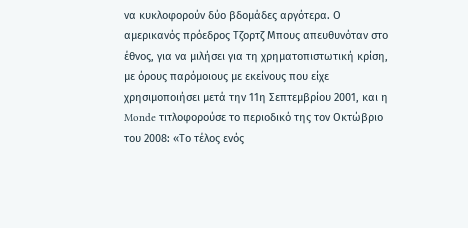να κυκλοφορούν δύο βδομάδες αργότερα. Ο αμερικανός πρόεδρος Τζορτζ Μπους απευθυνόταν στο έθνος, για να μιλήσει για τη χρηματοπιστωτική κρίση, με όρους παρόμοιους με εκείνους που είχε χρησιμοποιήσει μετά την 11η Σεπτεμβρίου 2001, και η Monde τιτλοφορούσε το περιοδικό της τον Οκτώβριο του 2008: «Το τέλος ενός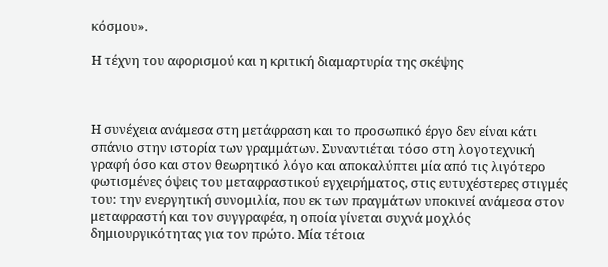κόσμου».

Η τέχνη του αφορισμού και η κριτική διαμαρτυρία της σκέψης



Η συνέχεια ανάμεσα στη μετάφραση και το προσωπικό έργο δεν είναι κάτι σπάνιο στην ιστορία των γραμμάτων. Συναντιέται τόσο στη λογοτεχνική γραφή όσο και στον θεωρητικό λόγο και αποκαλύπτει μία από τις λιγότερο φωτισμένες όψεις του μεταφραστικού εγχειρήματος, στις ευτυχέστερες στιγμές του: την ενεργητική συνομιλία, που εκ των πραγμάτων υποκινεί ανάμεσα στον μεταφραστή και τον συγγραφέα, η οποία γίνεται συχνά μοχλός δημιουργικότητας για τον πρώτο. Μία τέτοια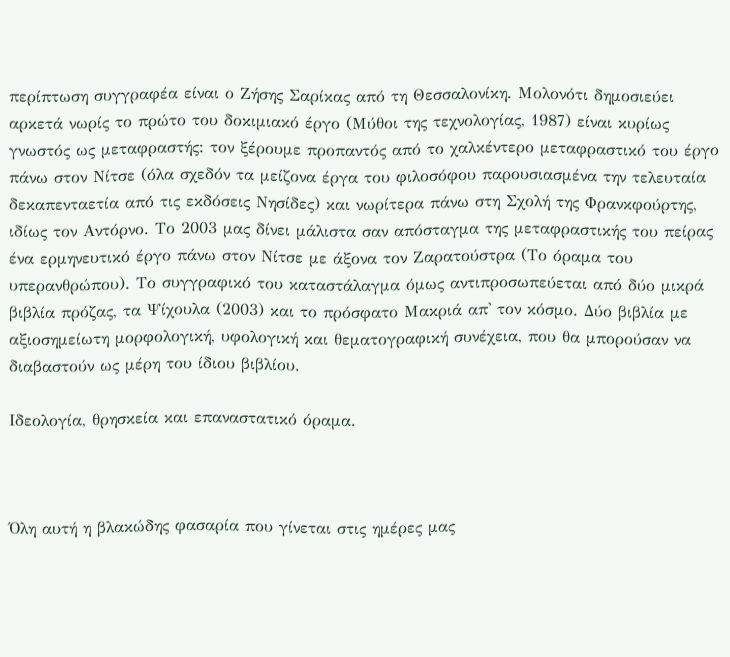περίπτωση συγγραφέα είναι ο Ζήσης Σαρίκας από τη Θεσσαλονίκη. Μολονότι δημοσιεύει αρκετά νωρίς το πρώτο του δοκιμιακό έργο (Μύθοι της τεχνολογίας, 1987) είναι κυρίως γνωστός ως μεταφραστής: τον ξέρουμε προπαντός από το χαλκέντερο μεταφραστικό του έργο πάνω στον Νίτσε (όλα σχεδόν τα μείζονα έργα του φιλοσόφου παρουσιασμένα την τελευταία δεκαπενταετία από τις εκδόσεις Νησίδες) και νωρίτερα πάνω στη Σχολή της Φρανκφούρτης, ιδίως τον Αντόρνο. Το 2003 μας δίνει μάλιστα σαν απόσταγμα της μεταφραστικής του πείρας ένα ερμηνευτικό έργο πάνω στον Νίτσε με άξονα τον Ζαρατούστρα (Το όραμα του υπερανθρώπου). Το συγγραφικό του καταστάλαγμα όμως αντιπροσωπεύεται από δύο μικρά βιβλία πρόζας, τα Ψίχουλα (2003) και το πρόσφατο Μακριά απ' τον κόσμο. Δύο βιβλία με αξιοσημείωτη μορφολογική, υφολογική και θεματογραφική συνέχεια, που θα μπορούσαν να διαβαστούν ως μέρη του ίδιου βιβλίου.

Ιδεολογία, θρησκεία και επαναστατικό όραμα.



Όλη αυτή η βλακώδης φασαρία που γίνεται στις ημέρες μας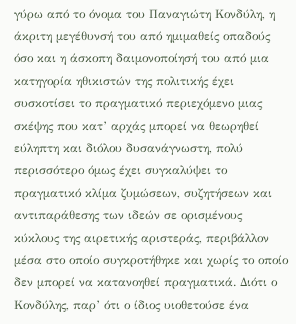γύρω από το όνομα του Παναγιώτη Κονδύλη, η άκριτη μεγέθυνσή του από ημιμαθείς οπαδούς όσο και η άσκοπη δαιμονοποίησή του από μια κατηγορία ηθικιστών της πολιτικής έχει συσκοτίσει το πραγματικό περιεχόμενο μιας σκέψης που κατ’ αρχάς μπορεί να θεωρηθεί εύληπτη και διόλου δυσανάγνωστη, πολύ περισσότερο όμως έχει συγκαλύψει το πραγματικό κλίμα ζυμώσεων, συζητήσεων και αντιπαράθεσης των ιδεών σε ορισμένους κύκλους της αιρετικής αριστεράς, περιβάλλον μέσα στο οποίο συγκροτήθηκε και χωρίς το οποίο δεν μπορεί να κατανοηθεί πραγματικά. Διότι ο Κονδύλης, παρ’ ότι ο ίδιος υιοθετούσε ένα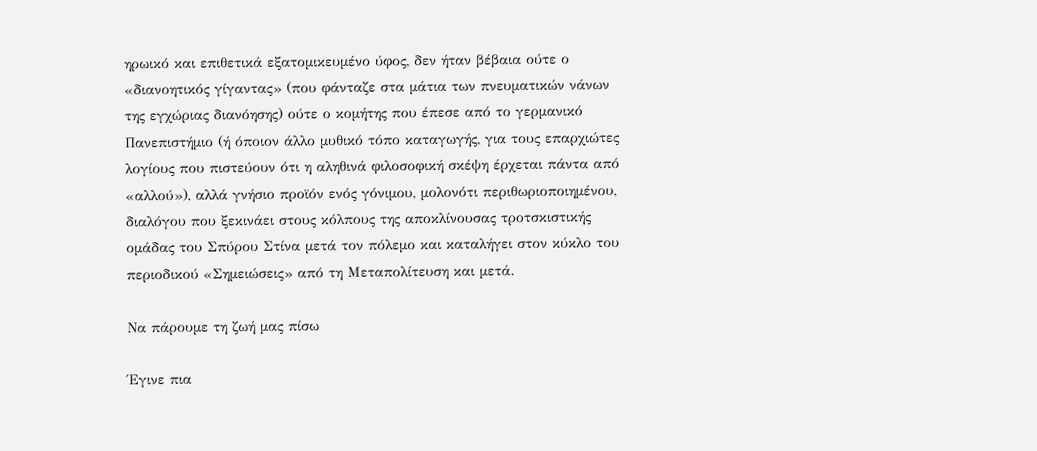ηρωικό και επιθετικά εξατομικευμένο ύφος, δεν ήταν βέβαια ούτε ο «διανοητικός γίγαντας» (που φάνταζε στα μάτια των πνευματικών νάνων της εγχώριας διανόησης) ούτε ο κομήτης που έπεσε από το γερμανικό Πανεπιστήμιο (ή όποιον άλλο μυθικό τόπο καταγωγής, για τους επαρχιώτες λογίους που πιστεύουν ότι η αληθινά φιλοσοφική σκέψη έρχεται πάντα από «αλλού»), αλλά γνήσιο προϊόν ενός γόνιμου, μολονότι περιθωριοποιημένου, διαλόγου που ξεκινάει στους κόλπους της αποκλίνουσας τροτσκιστικής ομάδας του Σπύρου Στίνα μετά τον πόλεμο και καταλήγει στον κύκλο του περιοδικού «Σημειώσεις» από τη Μεταπολίτευση και μετά.

Να πάρουμε τη ζωή μας πίσω

Έγινε πια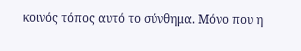κοινός τόπος αυτό το σύνθημα. Μόνο που η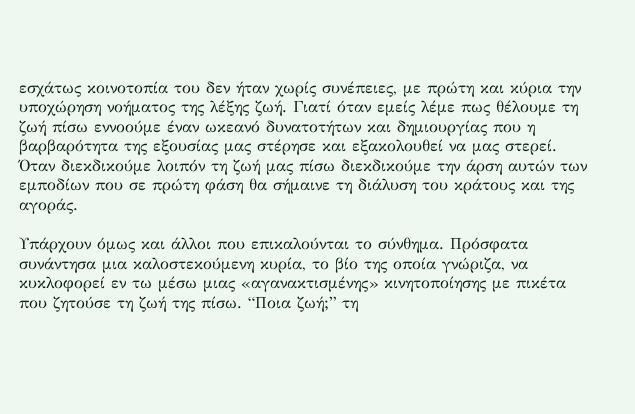εσχάτως κοινοτοπία του δεν ήταν χωρίς συνέπειες, με πρώτη και κύρια την υποχώρηση νοήματος της λέξης ζωή. Γιατί όταν εμείς λέμε πως θέλουμε τη ζωή πίσω εννοούμε έναν ωκεανό δυνατοτήτων και δημιουργίας που η βαρβαρότητα της εξουσίας μας στέρησε και εξακολουθεί να μας στερεί. Όταν διεκδικούμε λοιπόν τη ζωή μας πίσω διεκδικούμε την άρση αυτών των εμποδίων που σε πρώτη φάση θα σήμαινε τη διάλυση του κράτους και της αγοράς.

Υπάρχουν όμως και άλλοι που επικαλούνται το σύνθημα. Πρόσφατα συνάντησα μια καλοστεκούμενη κυρία, το βίο της οποία γνώριζα, να κυκλοφορεί εν τω μέσω μιας «αγανακτισμένης» κινητοποίησης με πικέτα που ζητούσε τη ζωή της πίσω. “Ποια ζωή;” τη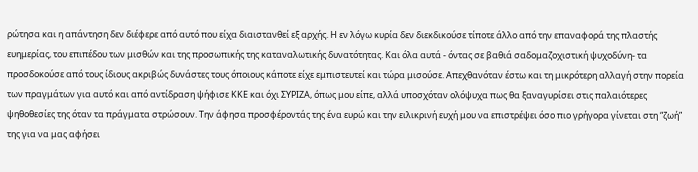ρώτησα και η απάντηση δεν διέφερε από αυτό που είχα διαιστανθεί εξ αρχής. Η εν λόγω κυρία δεν διεκδικούσε τίποτε άλλο από την επαναφορά της πλαστής ευημερίας, του επιπέδου των μισθών και της προσωπικής της καταναλωτικής δυνατότητας. Και όλα αυτά - όντας σε βαθιά σαδομαζοχιστική ψυχοδύνη- τα προσδοκούσε από τους ίδιους ακριβώς δυνάστες τους όποιους κάποτε είχε εμπιστευτεί και τώρα μισούσε. Απεχθανόταν έστω και τη μικρότερη αλλαγή στην πορεία των πραγμάτων για αυτό και από αντίδραση ψήφισε ΚΚΕ και όχι ΣΥΡΙΖΑ, όπως μου είπε, αλλά υποσχόταν ολόψυχα πως θα ξαναγυρίσει στις παλαιότερες ψηθοθεσίες της όταν τα πράγματα στρώσουν. Την άφησα προσφέροντάς της ένα ευρώ και την ειλικρινή ευχή μου να επιστρέψει όσο πιο γρήγορα γίνεται στη “ζωή” της για να μας αφήσει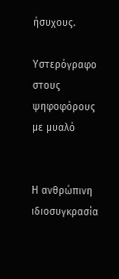ήσυχους.

Υστερόγραφο στους ψηφοφόρους με μυαλό


Η ανθρώπινη ιδιοσυγκρασία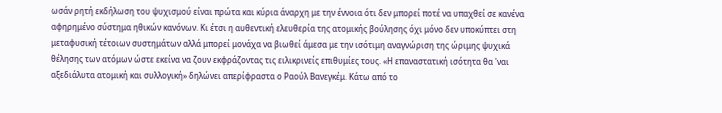ωσάν ρητή εκδήλωση του ψυχισμού είναι πρώτα και κύρια άναρχη με την έννοια ότι δεν μπορεί ποτέ να υπαχθεί σε κανένα αφηρημένο σύστημα ηθικών κανόνων. Κι έτσι η αυθεντική ελευθερία της ατομικής βούλησης όχι μόνο δεν υποκύπτει στη μεταφυσική τέτοιων συστημάτων αλλά μπορεί μονάχα να βιωθεί άμεσα με την ισότιμη αναγνώριση της ώριμης ψυχικά θέλησης των ατόμων ώστε εκείνα να ζουν εκφράζοντας τις ειλικρινείς επιθυμίες τους. «Η επαναστατική ισότητα θα 'ναι αξεδιάλυτα ατομική και συλλογική» δηλώνει απερίφραστα ο Ραούλ Βανεγκέμ. Κάτω από το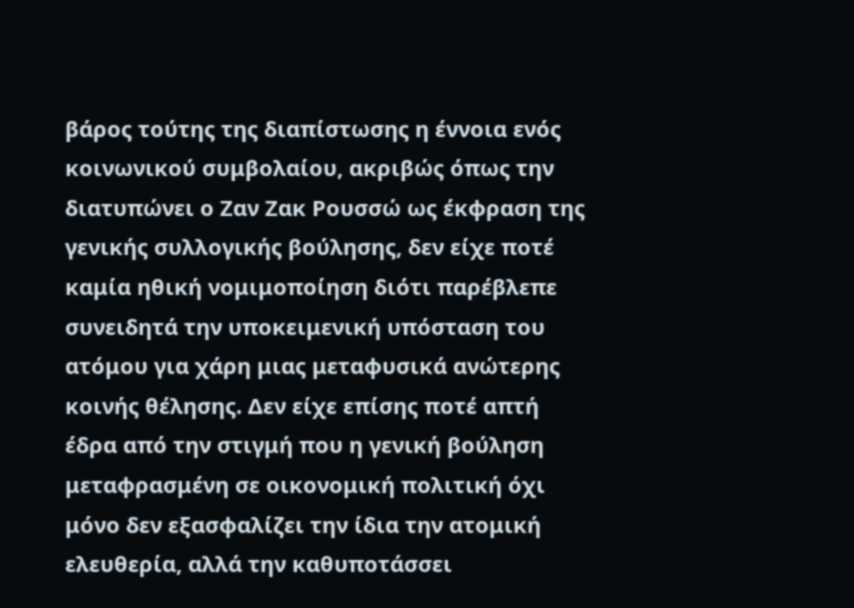βάρος τούτης της διαπίστωσης η έννοια ενός κοινωνικού συμβολαίου, ακριβώς όπως την διατυπώνει ο Ζαν Ζακ Ρουσσώ ως έκφραση της γενικής συλλογικής βούλησης, δεν είχε ποτέ καμία ηθική νομιμοποίηση διότι παρέβλεπε συνειδητά την υποκειμενική υπόσταση του ατόμου για χάρη μιας μεταφυσικά ανώτερης κοινής θέλησης. Δεν είχε επίσης ποτέ απτή έδρα από την στιγμή που η γενική βούληση μεταφρασμένη σε οικονομική πολιτική όχι μόνο δεν εξασφαλίζει την ίδια την ατομική ελευθερία, αλλά την καθυποτάσσει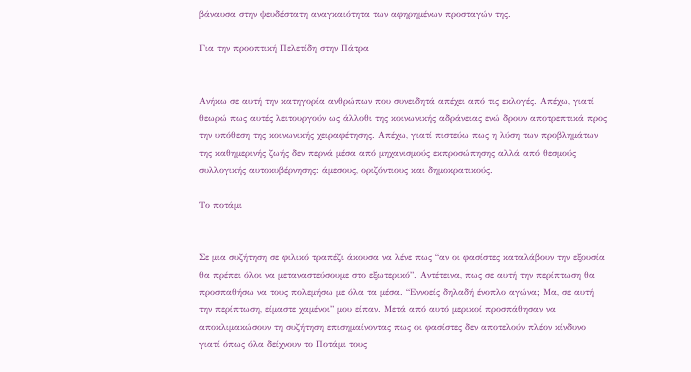βάναυσα στην ψευδέστατη αναγκαιότητα των αφηρημένων προσταγών της.

Για την προοπτική Πελετίδη στην Πάτρα


Ανήκω σε αυτή την κατηγορία ανθρώπων που συνειδητά απέχει από τις εκλογές. Απέχω, γιατί θεωρώ πως αυτές λειτουργούν ως άλλοθι της κοινωνικής αδράνειας ενώ δρουν αποτρεπτικά προς την υπόθεση της κοινωνικής χειραφέτησης. Απέχω, γιατί πιστεύω πως η λύση των προβλημάτων της καθημερινής ζωής δεν περνά μέσα από μηχανισμούς εκπροσώπησης αλλά από θεσμούς συλλογικής αυτοκυβέρνησης: άμεσους, οριζόντιους και δημοκρατικούς.

Το ποτάμι


Σε μια συζήτηση σε φιλικό τραπέζι άκουσα να λένε πως “αν οι φασίστες καταλάβουν την εξουσία θα πρέπει όλοι να μεταναστεύσουμε στο εξωτερικό”. Αντέτεινα, πως σε αυτή την περίπτωση θα προσπαθήσω να τους πολεμήσω με όλα τα μέσα. “Εννοείς δηλαδή ένοπλο αγώνα; Μα, σε αυτή την περίπτωση, είμαστε χαμένοι” μου είπαν. Μετά από αυτό μερικοί προσπάθησαν να αποκλιμακώσουν τη συζήτηση επισημαίνοντας πως οι φασίστες δεν αποτελούν πλέον κίνδυνο γιατί όπως όλα δείχνουν το Ποτάμι τους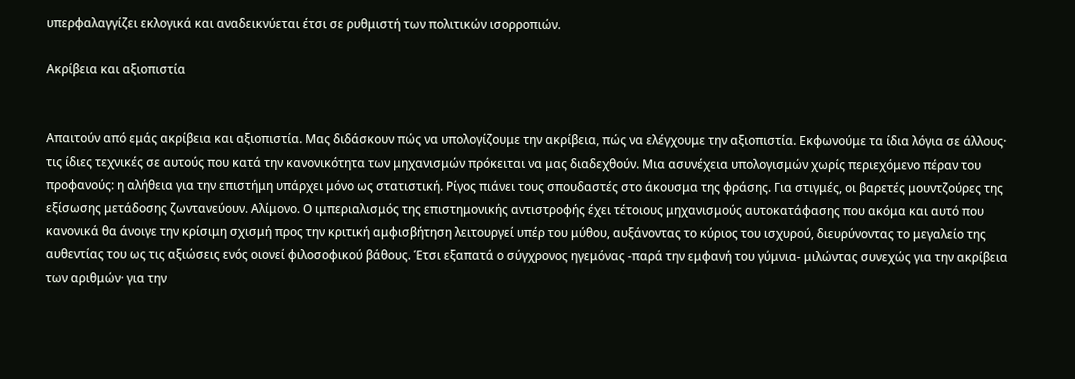υπερφαλαγγίζει εκλογικά και αναδεικνύεται έτσι σε ρυθμιστή των πολιτικών ισορροπιών.

Aκρίβεια και αξιοπιστία


Απαιτούν από εμάς ακρίβεια και αξιοπιστία. Μας διδάσκουν πώς να υπολογίζουμε την ακρίβεια, πώς να ελέγχουμε την αξιοπιστία. Εκφωνούμε τα ίδια λόγια σε άλλους· τις ίδιες τεχνικές σε αυτούς που κατά την κανονικότητα των μηχανισμών πρόκειται να μας διαδεχθούν. Μια ασυνέχεια υπολογισμών χωρίς περιεχόμενο πέραν του προφανούς: η αλήθεια για την επιστήμη υπάρχει μόνο ως στατιστική. Ρίγος πιάνει τους σπουδαστές στο άκουσμα της φράσης. Για στιγμές, οι βαρετές μουντζούρες της εξίσωσης μετάδοσης ζωντανεύουν. Αλίμονο. Ο ιμπεριαλισμός της επιστημονικής αντιστροφής έχει τέτοιους μηχανισμούς αυτοκατάφασης που ακόμα και αυτό που κανονικά θα άνοιγε την κρίσιμη σχισμή προς την κριτική αμφισβήτηση λειτουργεί υπέρ του μύθου, αυξάνοντας το κύριος του ισχυρού, διευρύνοντας το μεγαλείο της αυθεντίας του ως τις αξιώσεις ενός οιονεί φιλοσοφικού βάθους. Έτσι εξαπατά ο σύγχρονος ηγεμόνας -παρά την εμφανή του γύμνια- μιλώντας συνεχώς για την ακρίβεια των αριθμών· για την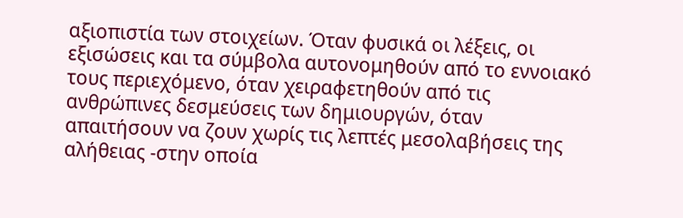αξιοπιστία των στοιχείων. Όταν φυσικά οι λέξεις, οι εξισώσεις και τα σύμβολα αυτονομηθούν από το εννοιακό τους περιεχόμενο, όταν χειραφετηθούν από τις ανθρώπινες δεσμεύσεις των δημιουργών, όταν απαιτήσουν να ζουν χωρίς τις λεπτές μεσολαβήσεις της αλήθειας -στην οποία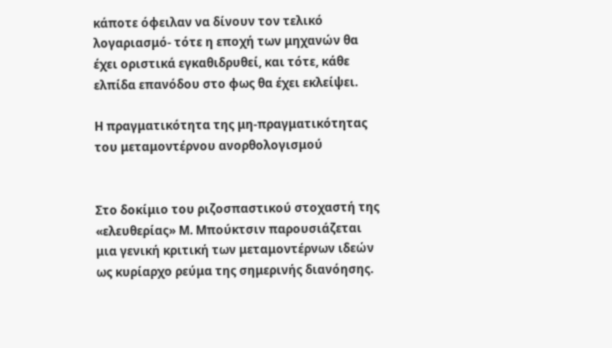κάποτε όφειλαν να δίνουν τον τελικό λογαριασμό- τότε η εποχή των μηχανών θα έχει οριστικά εγκαθιδρυθεί, και τότε, κάθε ελπίδα επανόδου στο φως θα έχει εκλείψει.

Η πραγματικότητα της μη-πραγματικότητας του μεταμοντέρνου ανορθολογισμού


Στο δοκίμιο του ριζοσπαστικού στοχαστή της «ελευθερίας» Μ. Μπούκτσιν παρουσιάζεται μια γενική κριτική των μεταμοντέρνων ιδεών ως κυρίαρχο ρεύμα της σημερινής διανόησης.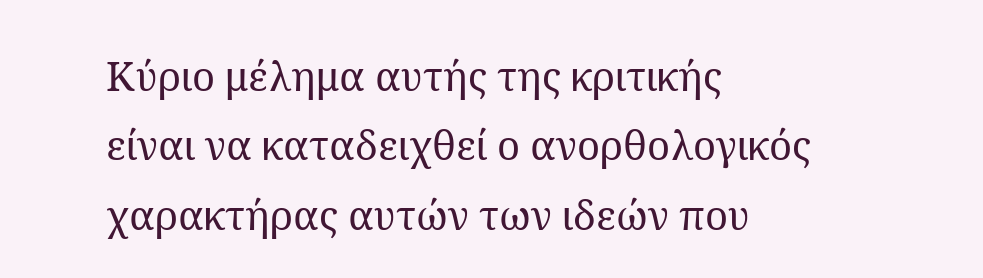Κύριο μέλημα αυτής της κριτικής είναι να καταδειχθεί ο ανορθολογικός χαρακτήρας αυτών των ιδεών που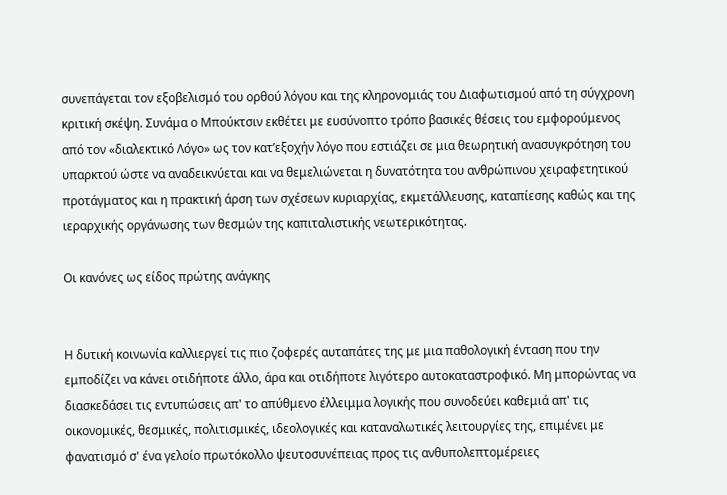συνεπάγεται τον εξοβελισμό του ορθού λόγου και της κληρονομιάς του Διαφωτισμού από τη σύγχρονη κριτική σκέψη. Συνάμα ο Μπούκτσιν εκθέτει με ευσύνοπτο τρόπο βασικές θέσεις του εμφορούμενος από τον «διαλεκτικό Λόγο» ως τον κατ’εξοχήν λόγο που εστιάζει σε μια θεωρητική ανασυγκρότηση του υπαρκτού ώστε να αναδεικνύεται και να θεμελιώνεται η δυνατότητα του ανθρώπινου χειραφετητικού προτάγματος και η πρακτική άρση των σχέσεων κυριαρχίας, εκμετάλλευσης, καταπίεσης καθώς και της ιεραρχικής οργάνωσης των θεσμών της καπιταλιστικής νεωτερικότητας.

Οι κανόνες ως είδος πρώτης ανάγκης


Η δυτική κοινωνία καλλιεργεί τις πιο ζοφερές αυταπάτες της με μια παθολογική ένταση που την εμποδίζει να κάνει οτιδήποτε άλλο, άρα και οτιδήποτε λιγότερο αυτοκαταστροφικό. Μη μπορώντας να διασκεδάσει τις εντυπώσεις απ' το απύθμενο έλλειμμα λογικής που συνοδεύει καθεμιά απ' τις οικονομικές, θεσμικές, πολιτισμικές, ιδεολογικές και καταναλωτικές λειτουργίες της, επιμένει με φανατισμό σ' ένα γελοίο πρωτόκολλο ψευτοσυνέπειας προς τις ανθυπολεπτομέρειες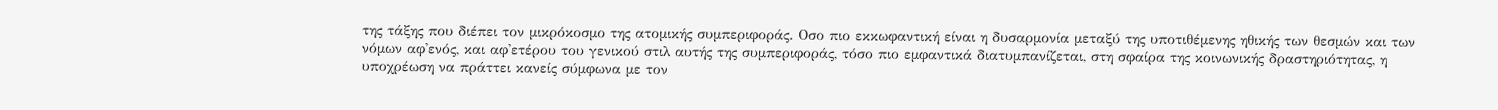της τάξης που διέπει τον μικρόκοσμο της ατομικής συμπεριφοράς. Οσο πιο εκκωφαντική είναι η δυσαρμονία μεταξύ της υποτιθέμενης ηθικής των θεσμών και των νόμων αφ'ενός, και αφ'ετέρου του γενικού στιλ αυτής της συμπεριφοράς, τόσο πιο εμφαντικά διατυμπανίζεται, στη σφαίρα της κοινωνικής δραστηριότητας, η υποχρέωση να πράττει κανείς σύμφωνα με τον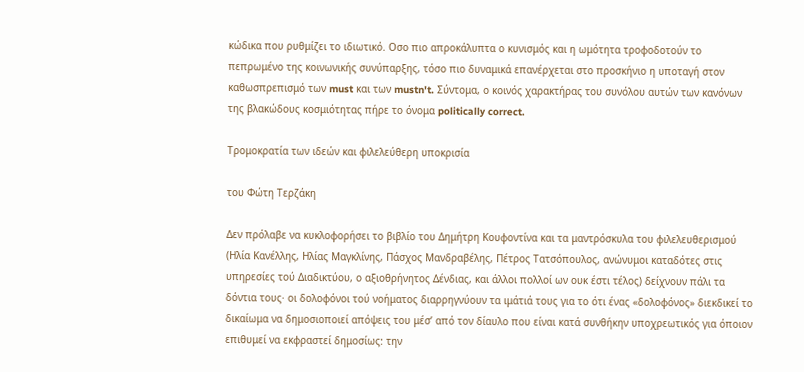κώδικα που ρυθμίζει το ιδιωτικό. Οσο πιο απροκάλυπτα ο κυνισμός και η ωμότητα τροφοδοτούν το πεπρωμένο της κοινωνικής συνύπαρξης, τόσο πιο δυναμικά επανέρχεται στο προσκήνιο η υποταγή στον καθωσπρεπισμό των must και των mustn't. Σύντομα, ο κοινός χαρακτήρας του συνόλου αυτών των κανόνων της βλακώδους κοσμιότητας πήρε το όνομα politically correct.

Τρομοκρατία των ιδεών και φιλελεύθερη υποκρισία

του Φώτη Τερζάκη

Δεν πρόλαβε να κυκλοφορήσει το βιβλίο του Δημήτρη Κουφοντίνα και τα μαντρόσκυλα του φιλελευθερισμού (Ηλία Κανέλλης, Ηλίας Μαγκλίνης, Πάσχος Μανδραβέλης, Πέτρος Τατσόπουλος, ανώνυμοι καταδότες στις υπηρεσίες τού Διαδικτύου, ο αξιοθρήνητος Δένδιας, και άλλοι πολλοί ων ουκ έστι τέλος) δείχνουν πάλι τα δόντια τους· οι δολοφόνοι τού νοήματος διαρρηγνύουν τα ιμάτιά τους για το ότι ένας «δολοφόνος» διεκδικεί το δικαίωμα να δημοσιοποιεί απόψεις του μέσ’ από τον δίαυλο που είναι κατά συνθήκην υποχρεωτικός για όποιον επιθυμεί να εκφραστεί δημοσίως: την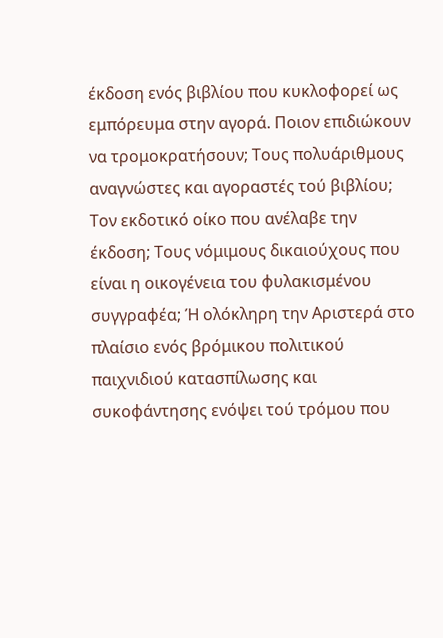έκδοση ενός βιβλίου που κυκλοφορεί ως εμπόρευμα στην αγορά. Ποιον επιδιώκουν να τρομοκρατήσουν; Τους πολυάριθμους αναγνώστες και αγοραστές τού βιβλίου; Τον εκδοτικό οίκο που ανέλαβε την έκδοση; Τους νόμιμους δικαιούχους που είναι η οικογένεια του φυλακισμένου συγγραφέα; Ή ολόκληρη την Αριστερά στο πλαίσιο ενός βρόμικου πολιτικού παιχνιδιού κατασπίλωσης και συκοφάντησης ενόψει τού τρόμου που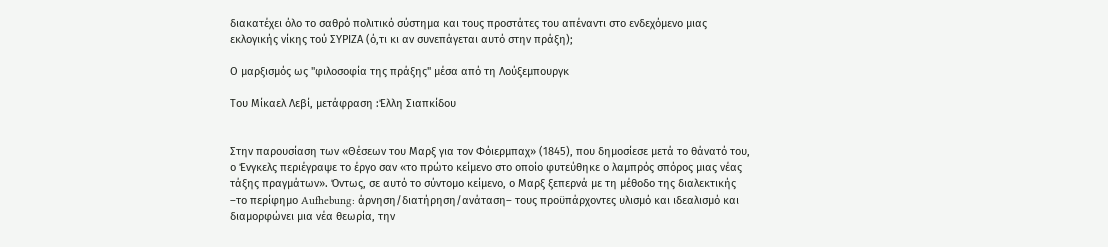διακατέχει όλο το σαθρό πολιτικό σύστημα και τους προστάτες του απέναντι στο ενδεχόμενο μιας εκλογικής νίκης τού ΣΥΡΙΖΑ (ό,τι κι αν συνεπάγεται αυτό στην πράξη);

Ο μαρξισμός ως "φιλοσοφία της πράξης" μέσα από τη Λούξεμπουργκ

Του Μίκαελ Λεβί, μετάφραση :Έλλη Σιαπκίδου


Στην παρουσίαση των «Θέσεων του Μαρξ για τον Φόιερμπαχ» (1845), που δημοσίεσε μετά το θάνατό του, ο Ένγκελς περιέγραψε το έργο σαν «το πρώτο κείμενο στο οποίο φυτεύθηκε ο λαμπρός σπόρος μιας νέας τάξης πραγμάτων». Όντως, σε αυτό το σύντομο κείμενο, ο Μαρξ ξεπερνά με τη μέθοδο της διαλεκτικής –το περίφημο Aufhebung: άρνηση/διατήρηση/ανάταση– τους προϋπάρχοντες υλισμό και ιδεαλισμό και διαμορφώνει μια νέα θεωρία, την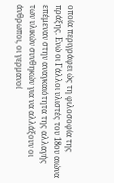οποία περιγράφει ώς τη φιλοσοφία της πράξης. Ενώ οι Γάλλοι υλιστές του 18ου αιώνα επέμεναν στην αναγκαιότητα της αλλαγής των υλικών συνθηκών για να αλλάξουν οι άνθρωποι, οι γερμανοί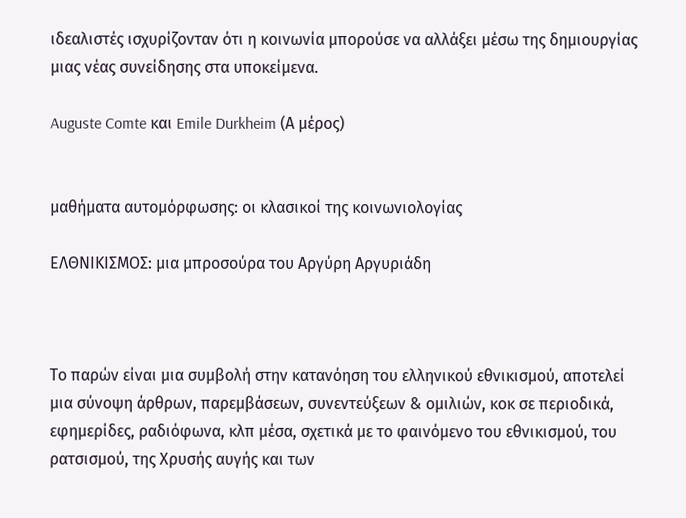ιδεαλιστές ισχυρίζονταν ότι η κοινωνία μπορούσε να αλλάξει μέσω της δημιουργίας μιας νέας συνείδησης στα υποκείμενα.

Auguste Comte και Emile Durkheim (Α μέρος)


μαθήματα αυτομόρφωσης: οι κλασικοί της κοινωνιολογίας

ΕΛΘΝΙΚΙΣΜΟΣ: μια μπροσούρα του Αργύρη Αργυριάδη



Το παρών είναι μια συμβολή στην κατανόηση του ελληνικού εθνικισμού, αποτελεί μια σύνοψη άρθρων, παρεμβάσεων, συνεντεύξεων & ομιλιών, κοκ σε περιοδικά, εφημερίδες, ραδιόφωνα, κλπ μέσα, σχετικά με το φαινόμενο του εθνικισμού, του ρατσισμού, της Χρυσής αυγής και των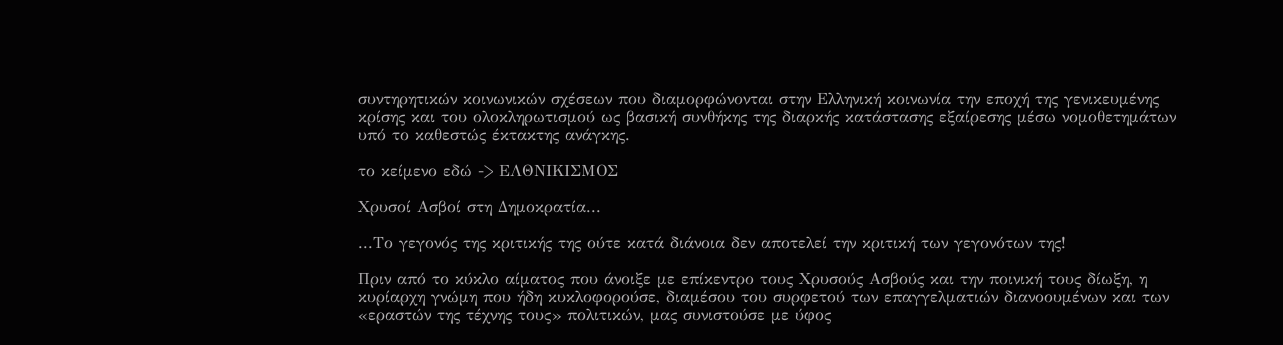συντηρητικών κοινωνικών σχέσεων που διαμορφώνονται στην Ελληνική κοινωνία την εποχή της γενικευμένης κρίσης και του ολοκληρωτισμού ως βασική συνθήκης της διαρκής κατάστασης εξαίρεσης μέσω νομοθετημάτων υπό το καθεστώς έκτακτης ανάγκης.

το κείμενο εδώ -> ΕΛΘΝΙΚΙΣΜΟΣ

Χρυσοί Ασβοί στη Δημοκρατία...

...Το γεγονός της κριτικής της ούτε κατά διάνοια δεν αποτελεί την κριτική των γεγονότων της!

Πριν από το κύκλο αίματος που άνοιξε με επίκεντρο τους Χρυσούς Ασβούς και την ποινική τους δίωξη, η κυρίαρχη γνώμη που ήδη κυκλοφορούσε, διαμέσου του συρφετού των επαγγελματιών διανοουμένων και των «εραστών της τέχνης τους» πολιτικών, μας συνιστούσε με ύφος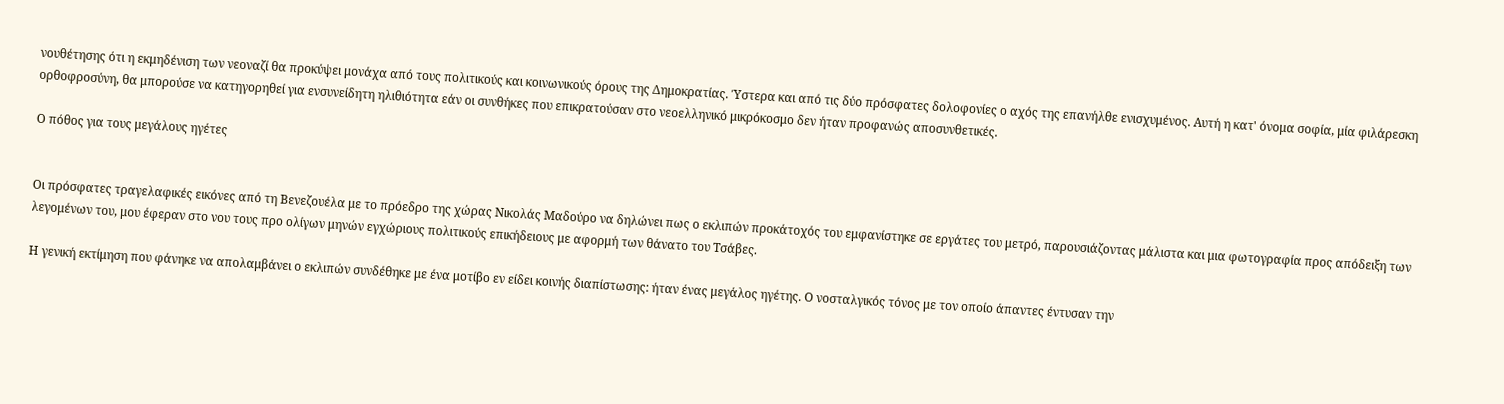νουθέτησης ότι η εκμηδένιση των νεοναζί θα προκύψει μονάχα από τους πολιτικούς και κοινωνικούς όρους της Δημοκρατίας. Ύστερα και από τις δύο πρόσφατες δολοφονίες ο αχός της επανήλθε ενισχυμένος. Αυτή η κατ' όνομα σοφία, μία φιλάρεσκη ορθοφροσύνη, θα μπορούσε να κατηγορηθεί για ενσυνείδητη ηλιθιότητα εάν οι συνθήκες που επικρατούσαν στο νεοελληνικό μικρόκοσμο δεν ήταν προφανώς αποσυνθετικές.

Ο πόθος για τους μεγάλους ηγέτες


Οι πρόσφατες τραγελαφικές εικόνες από τη Βενεζουέλα με το πρόεδρο της χώρας Νικολάς Μαδούρο να δηλώνει πως ο εκλιπών προκάτοχός του εμφανίστηκε σε εργάτες του μετρό, παρουσιάζοντας μάλιστα και μια φωτογραφία προς απόδειξη των λεγομένων του, μου έφεραν στο νου τους προ ολίγων μηνών εγχώριους πολιτικούς επικήδειους με αφορμή των θάνατο του Τσάβες.

Η γενική εκτίμηση που φάνηκε να απολαμβάνει ο εκλιπών συνδέθηκε με ένα μοτίβο εν είδει κοινής διαπίστωσης: ήταν ένας μεγάλος ηγέτης. Ο νοσταλγικός τόνος με τον οποίο άπαντες έντυσαν την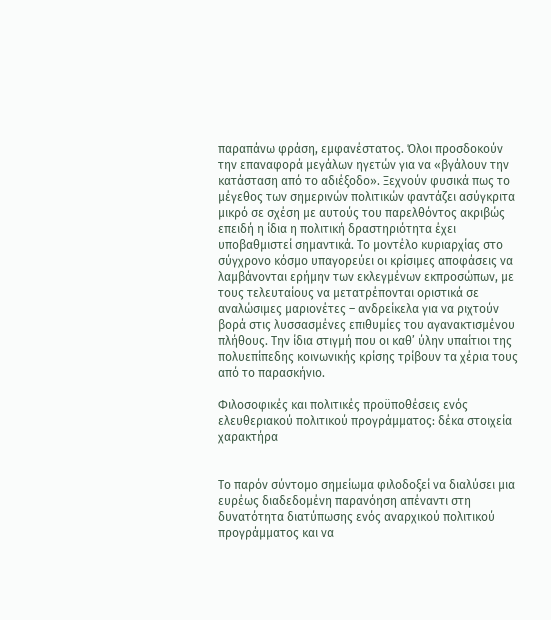παραπάνω φράση, εμφανέστατος. Όλοι προσδοκούν την επαναφορά μεγάλων ηγετών για να «βγάλουν την κατάσταση από το αδιέξοδο». Ξεχνούν φυσικά πως το μέγεθος των σημερινών πολιτικών φαντάζει ασύγκριτα μικρό σε σχέση με αυτούς του παρελθόντος ακριβώς επειδή η ίδια η πολιτική δραστηριότητα έχει υποβαθμιστεί σημαντικά. Το μοντέλο κυριαρχίας στο σύγχρονο κόσμο υπαγορεύει οι κρίσιμες αποφάσεις να λαμβάνονται ερήμην των εκλεγμένων εκπροσώπων, με τους τελευταίους να μετατρέπονται οριστικά σε αναλώσιμες μαριονέτες – ανδρείκελα για να ριχτούν βορά στις λυσσασμένες επιθυμίες του αγανακτισμένου πλήθους. Την ίδια στιγμή που οι καθ’ ύλην υπαίτιοι της πολυεπίπεδης κοινωνικής κρίσης τρίβουν τα χέρια τους από το παρασκήνιο.

Φιλοσοφικές και πολιτικές προϋποθέσεις ενός ελευθεριακού πολιτικού προγράμματος: δέκα στοιχεία χαρακτήρα


Το παρόν σύντομο σημείωμα φιλοδοξεί να διαλύσει μια ευρέως διαδεδομένη παρανόηση απέναντι στη δυνατότητα διατύπωσης ενός αναρχικού πολιτικού προγράμματος και να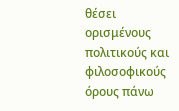θέσει ορισμένους πολιτικούς και φιλοσοφικούς όρους πάνω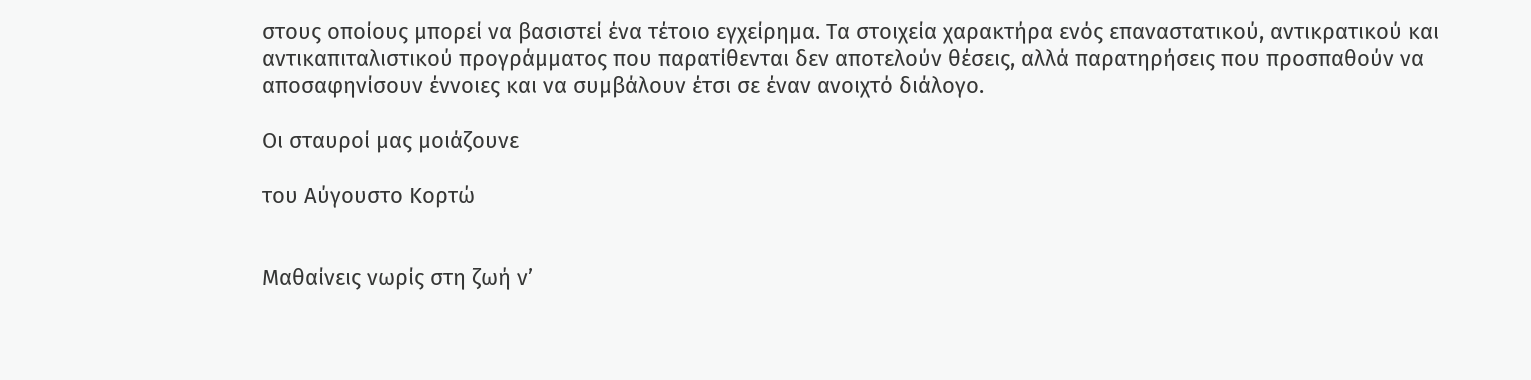στους οποίους μπορεί να βασιστεί ένα τέτοιο εγχείρημα. Τα στοιχεία χαρακτήρα ενός επαναστατικού, αντικρατικού και αντικαπιταλιστικού προγράμματος που παρατίθενται δεν αποτελούν θέσεις, αλλά παρατηρήσεις που προσπαθούν να αποσαφηνίσουν έννοιες και να συμβάλουν έτσι σε έναν ανοιχτό διάλογο.

Οι σταυροί μας μοιάζουνε

του Αύγουστο Κορτώ


Μαθαίνεις νωρίς στη ζωή ν’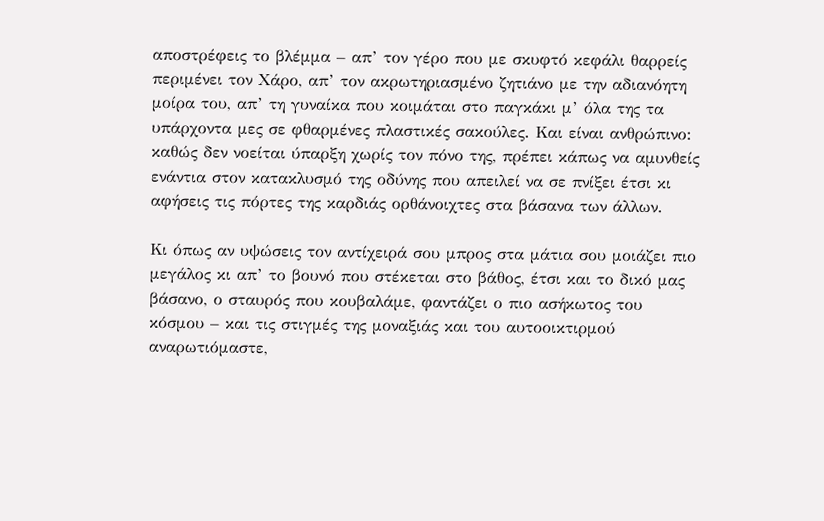αποστρέφεις το βλέμμα – απ’ τον γέρο που με σκυφτό κεφάλι θαρρείς περιμένει τον Χάρο, απ’ τον ακρωτηριασμένο ζητιάνο με την αδιανόητη μοίρα του, απ’ τη γυναίκα που κοιμάται στο παγκάκι μ’ όλα της τα υπάρχοντα μες σε φθαρμένες πλαστικές σακούλες. Και είναι ανθρώπινο: καθώς δεν νοείται ύπαρξη χωρίς τον πόνο της, πρέπει κάπως να αμυνθείς ενάντια στον κατακλυσμό της οδύνης που απειλεί να σε πνίξει έτσι κι αφήσεις τις πόρτες της καρδιάς ορθάνοιχτες στα βάσανα των άλλων.

Κι όπως αν υψώσεις τον αντίχειρά σου μπρος στα μάτια σου μοιάζει πιο μεγάλος κι απ’ το βουνό που στέκεται στο βάθος, έτσι και το δικό μας βάσανο, ο σταυρός που κουβαλάμε, φαντάζει ο πιο ασήκωτος του κόσμου – και τις στιγμές της μοναξιάς και του αυτοοικτιρμού αναρωτιόμαστε,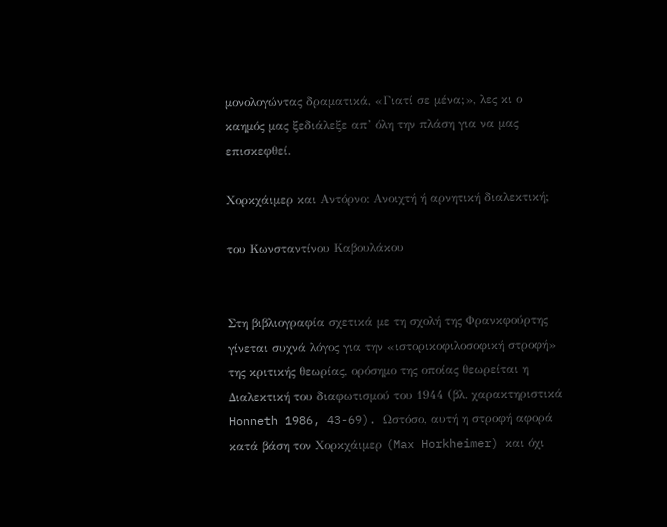μονολογώντας δραματικά, «Γιατί σε μένα;», λες κι ο καημός μας ξεδιάλεξε απ’ όλη την πλάση για να μας επισκεφθεί.

Χορκχάιμερ και Αντόρνο: Ανοιχτή ή αρνητική διαλεκτική;

του Κωνσταντίνου Καβουλάκου


Στη βιβλιογραφία σχετικά με τη σχολή της Φρανκφούρτης γίνεται συχνά λόγος για την «ιστορικοφιλοσοφική στροφή» της κριτικής θεωρίας, ορόσημο της οποίας θεωρείται η Διαλεκτική του διαφωτισμού του 1944 (βλ. χαρακτηριστικά Honneth 1986, 43-69). Ωστόσο, αυτή η στροφή αφορά κατά βάση τον Χορκχάιμερ (Max Horkheimer) και όχι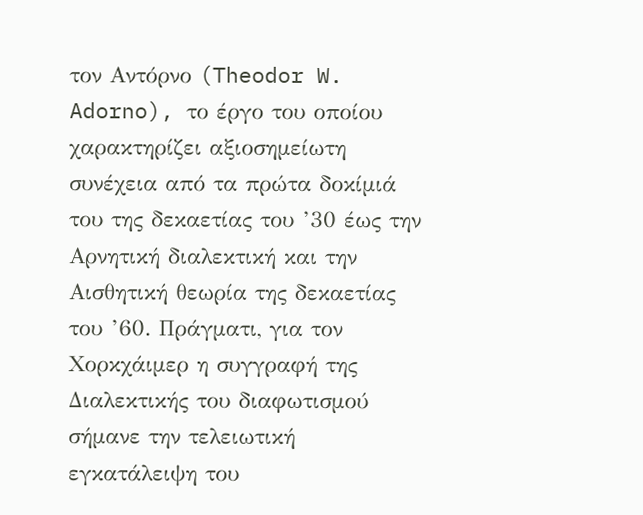τον Αντόρνο (Theodor W. Adorno), το έργο του οποίου χαρακτηρίζει αξιοσημείωτη συνέχεια από τα πρώτα δοκίμιά του της δεκαετίας του ’30 έως την Αρνητική διαλεκτική και την Αισθητική θεωρία της δεκαετίας του ’60. Πράγματι, για τον Χορκχάιμερ η συγγραφή της Διαλεκτικής του διαφωτισμού σήμανε την τελειωτική εγκατάλειψη του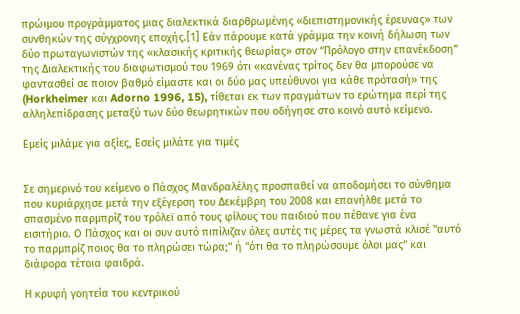πρώιμου προγράμματος μιας διαλεκτικά διαρθρωμένης «διεπιστημονικής έρευνας» των συνθηκών της σύγχρονης εποχής.[1] Εάν πάρουμε κατά γράμμα την κοινή δήλωση των δύο πρωταγωνιστών της «κλασικής κριτικής θεωρίας» στον “Πρόλογο στην επανέκδοση” της Διαλεκτικής του διαφωτισμού του 1969 ότι «κανένας τρίτος δεν θα μπορούσε να φαντασθεί σε ποιον βαθμό είμαστε και οι δύο μας υπεύθυνοι για κάθε πρότασή» της (Horkheimer και Adorno 1996, 15), τίθεται εκ των πραγμάτων το ερώτημα περί της αλληλεπίδρασης μεταξύ των δύο θεωρητικών που οδήγησε στο κοινό αυτό κείμενο.

Eμείς μιλάμε για αξίες, Eσείς μιλάτε για τιμές


Σε σημερινό του κείμενο ο Πάσχος Μανδραλέλης προσπαθεί να αποδομήσει το σύνθημα που κυριάρχησε μετά την εξέγερση του Δεκέμβρη του 2008 και επανήλθε μετά το σπασμένο παρμπρίζ του τρόλεϊ από τους φίλους του παιδιού που πέθανε για ένα εισιτήριο. Ο Πάσχος και οι συν αυτό πιπίλιζαν όλες αυτές τις μέρες τα γνωστά κλισέ "αυτό το παρμπρίζ ποιος θα το πληρώσει τώρα;" ή "ότι θα το πληρώσουμε όλοι μας" και διάφορα τέτοια φαιδρά.

Η κρυφή γοητεία του κεντρικού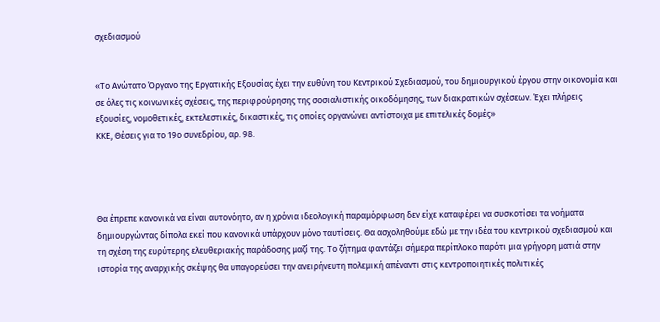σχεδιασμού


«Το Ανώτατο Όργανο της Εργατικής Εξουσίας έχει την ευθύνη του Κεντρικού Σχεδιασμού, του δημιουργικού έργου στην οικονομία και σε όλες τις κοινωνικές σχέσεις, της περιφρούρησης της σοσιαλιστικής οικοδόμησης, των διακρατικών σχέσεων. Έχει πλήρεις εξουσίες, νομοθετικές, εκτελεστικές, δικαστικές, τις οποίες οργανώνει αντίστοιχα με επιτελικές δομές»
ΚΚΕ, Θέσεις για το 19ο συνεδρίου, αρ. 98.




Θα έπρεπε κανονικά να είναι αυτονόητο, αν η χρόνια ιδεολογική παραμόρφωση δεν είχε καταφέρει να συσκοτίσει τα νοήματα δημιουργώντας δίπολα εκεί που κανονικά υπάρχουν μόνο ταυτίσεις. Θα ασχοληθούμε εδώ με την ιδέα του κεντρικού σχεδιασμού και τη σχέση της ευρύτερης ελευθεριακής παράδοσης μαζί της. Το ζήτημα φαντάζει σήμερα περίπλοκο παρότι μια γρήγορη ματιά στην ιστορία της αναρχικής σκέψης θα υπαγορεύσει την ανειρήνευτη πολεμική απέναντι στις κεντροποιητικές πολιτικές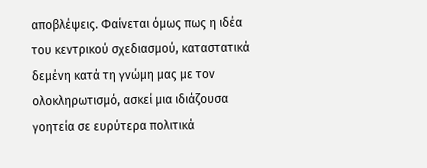αποβλέψεις. Φαίνεται όμως πως η ιδέα του κεντρικού σχεδιασμού, καταστατικά δεμένη κατά τη γνώμη μας με τον ολοκληρωτισμό, ασκεί μια ιδιάζουσα γοητεία σε ευρύτερα πολιτικά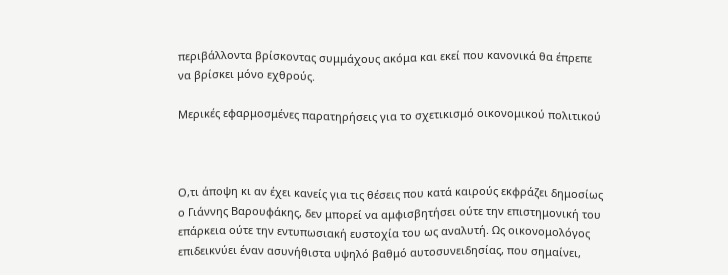περιβάλλοντα βρίσκοντας συμμάχους ακόμα και εκεί που κανονικά θα έπρεπε να βρίσκει μόνο εχθρούς.

Μερικές εφαρμοσμένες παρατηρήσεις για το σχετικισμό οικονομικού πολιτικού



Ο,τι άποψη κι αν έχει κανείς για τις θέσεις που κατά καιρούς εκφράζει δημοσίως ο Γιάννης Βαρουφάκης, δεν μπορεί να αμφισβητήσει ούτε την επιστημονική του επάρκεια ούτε την εντυπωσιακή ευστοχία του ως αναλυτή. Ως οικονομολόγος επιδεικνύει έναν ασυνήθιστα υψηλό βαθμό αυτοσυνειδησίας, που σημαίνει,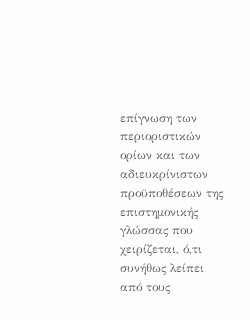επίγνωση των περιοριστικών ορίων και των αδιευκρίνιστων προϋποθέσεων της επιστημονικής γλώσσας που χειρίζεται, ό,τι συνήθως λείπει από τους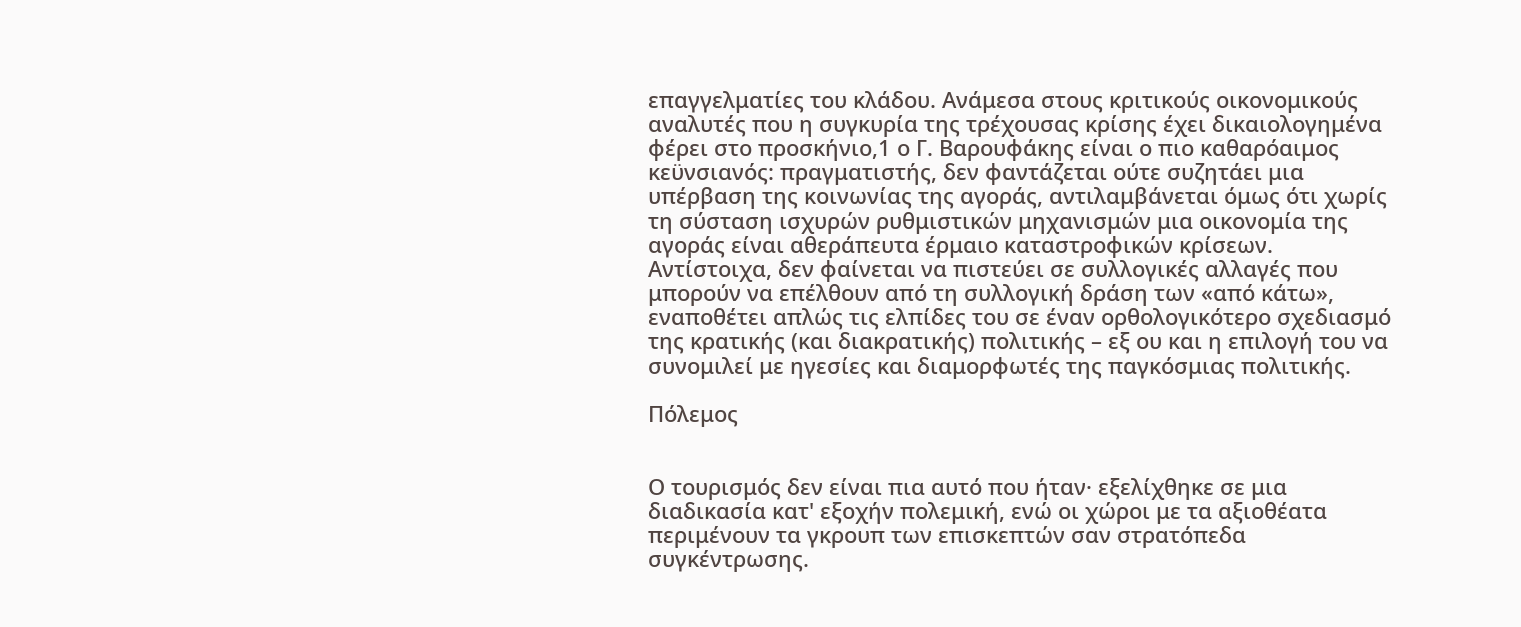επαγγελματίες του κλάδου. Ανάμεσα στους κριτικούς οικονομικούς αναλυτές που η συγκυρία της τρέχουσας κρίσης έχει δικαιολογημένα φέρει στο προσκήνιο,1 ο Γ. Βαρουφάκης είναι ο πιο καθαρόαιμος κεϋνσιανός: πραγματιστής, δεν φαντάζεται ούτε συζητάει μια υπέρβαση της κοινωνίας της αγοράς, αντιλαμβάνεται όμως ότι χωρίς τη σύσταση ισχυρών ρυθμιστικών μηχανισμών μια οικονομία της αγοράς είναι αθεράπευτα έρμαιο καταστροφικών κρίσεων. Αντίστοιχα, δεν φαίνεται να πιστεύει σε συλλογικές αλλαγές που μπορούν να επέλθουν από τη συλλογική δράση των «από κάτω», εναποθέτει απλώς τις ελπίδες του σε έναν ορθολογικότερο σχεδιασμό της κρατικής (και διακρατικής) πολιτικής – εξ ου και η επιλογή του να συνομιλεί με ηγεσίες και διαμορφωτές της παγκόσμιας πολιτικής.

Πόλεμος


Ο τουρισμός δεν είναι πια αυτό που ήταν· εξελίχθηκε σε μια διαδικασία κατ' εξοχήν πολεμική, ενώ οι χώροι με τα αξιοθέατα περιμένουν τα γκρουπ των επισκεπτών σαν στρατόπεδα συγκέντρωσης.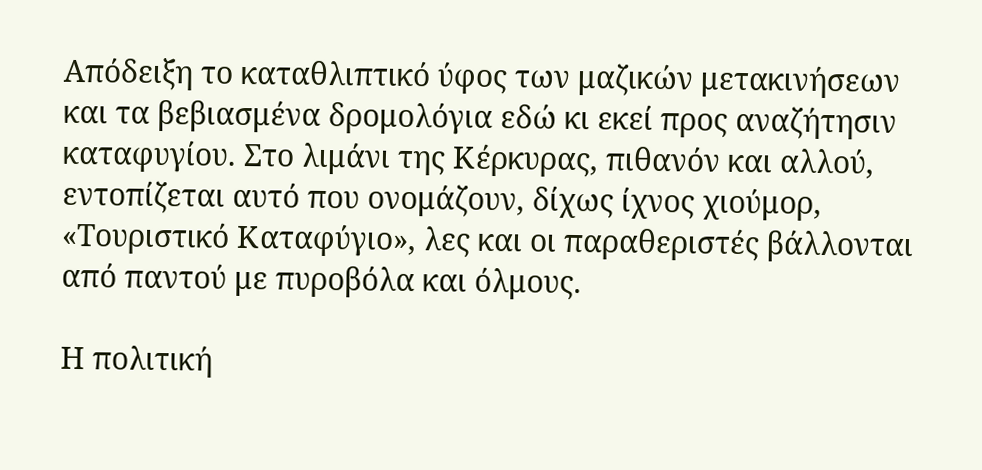Απόδειξη το καταθλιπτικό ύφος των μαζικών μετακινήσεων και τα βεβιασμένα δρομολόγια εδώ κι εκεί προς αναζήτησιν καταφυγίου. Στο λιμάνι της Κέρκυρας, πιθανόν και αλλού, εντοπίζεται αυτό που ονομάζουν, δίχως ίχνος χιούμορ, «Τουριστικό Καταφύγιο», λες και οι παραθεριστές βάλλονται από παντού με πυροβόλα και όλμους.

Η πολιτική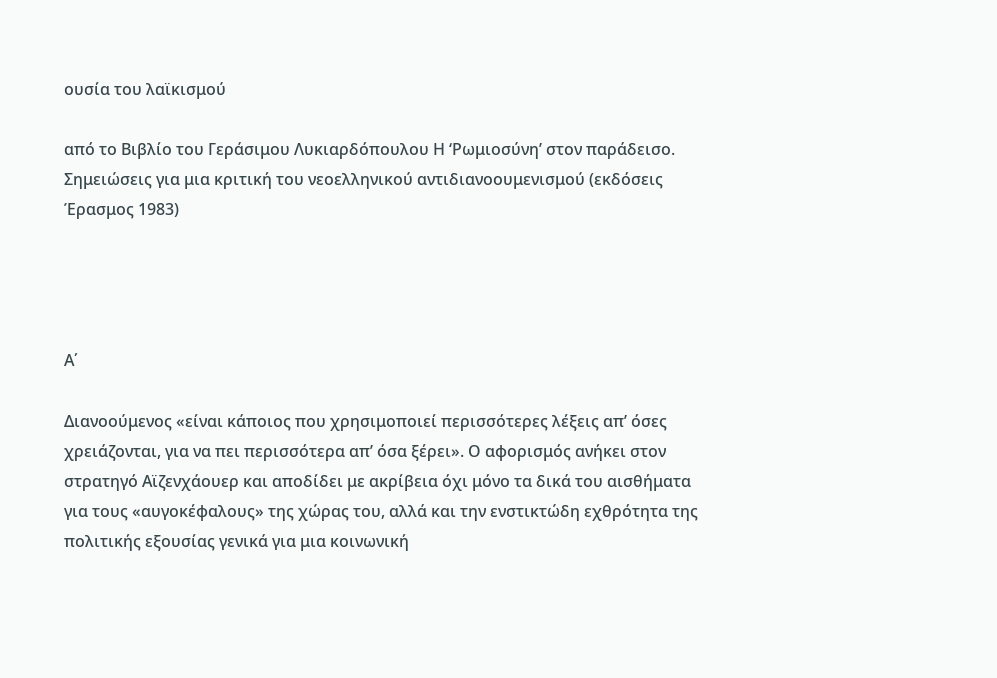ουσία του λαϊκισμού

από το Βιβλίο του Γεράσιμου Λυκιαρδόπουλου Η ‘Ρωμιοσύνη’ στον παράδεισο. Σημειώσεις για μια κριτική του νεοελληνικού αντιδιανοουμενισμού (εκδόσεις Έρασμος 1983)




Α΄

Διανοούμενος «είναι κάποιος που χρησιμοποιεί περισσότερες λέξεις απ’ όσες χρειάζονται, για να πει περισσότερα απ’ όσα ξέρει». Ο αφορισμός ανήκει στον στρατηγό Αϊζενχάουερ και αποδίδει με ακρίβεια όχι μόνο τα δικά του αισθήματα για τους «αυγοκέφαλους» της χώρας του, αλλά και την ενστικτώδη εχθρότητα της πολιτικής εξουσίας γενικά για μια κοινωνική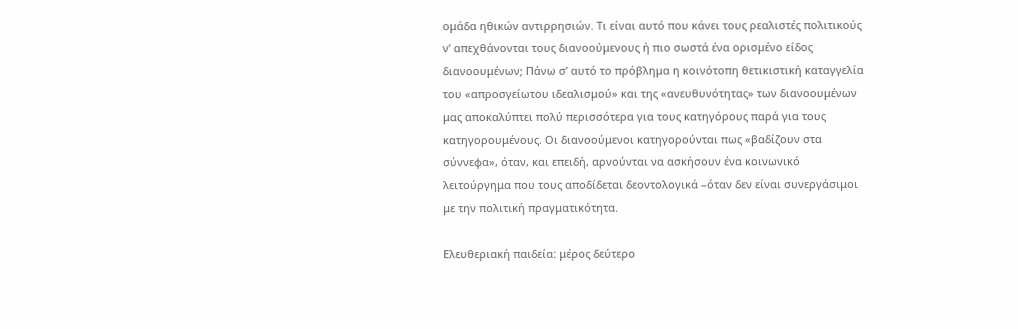ομάδα ηθικών αντιρρησιών. Τι είναι αυτό που κάνει τους ρεαλιστές πολιτικούς ν’ απεχθάνονται τους διανοούμενους ή πιο σωστά ένα ορισμένο είδος διανοουμένων; Πάνω σ’ αυτό το πρόβλημα η κοινότοπη θετικιστική καταγγελία του «απροσγείωτου ιδεαλισμού» και της «ανευθυνότητας» των διανοουμένων μας αποκαλύπτει πολύ περισσότερα για τους κατηγόρους παρά για τους κατηγορουμένους. Οι διανοούμενοι κατηγορούνται πως «βαδίζουν στα σύννεφα», όταν, και επειδή, αρνούνται να ασκήσουν ένα κοινωνικό λειτούργημα που τους αποδίδεται δεοντολογικά –όταν δεν είναι συνεργάσιμοι με την πολιτική πραγματικότητα.

Ελευθεριακή παιδεία: μέρος δεύτερο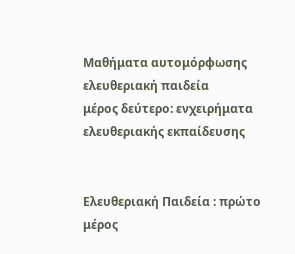Μαθήματα αυτομόρφωσης
ελευθεριακή παιδεία
μέρος δεύτερο: ενχειρήματα ελευθεριακής εκπαίδευσης


Ελευθεριακή Παιδεία : πρώτο μέρος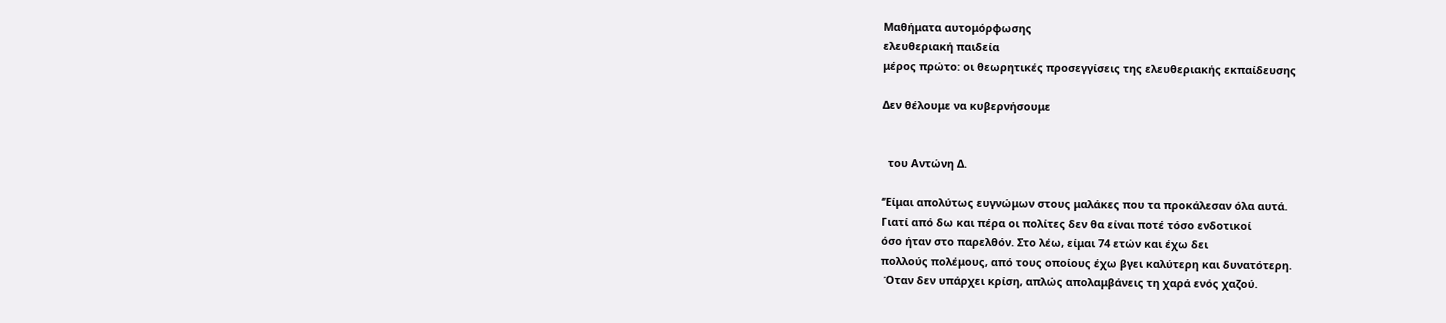Μαθήματα αυτομόρφωσης
ελευθεριακή παιδεία
μέρος πρώτο: οι θεωρητικές προσεγγίσεις της ελευθεριακής εκπαίδευσης

Δεν θέλουμε να κυβερνήσουμε


  του Αντώνη Δ.

‘’Είμαι απολύτως ευγνώμων στους μαλάκες που τα προκάλεσαν όλα αυτά.
Γιατί από δω και πέρα οι πολίτες δεν θα είναι ποτέ τόσο ενδοτικοί
όσο ήταν στο παρελθόν. Στο λέω, είμαι 74 ετών και έχω δει
πολλούς πολέμους, από τους οποίους έχω βγει καλύτερη και δυνατότερη.
 Όταν δεν υπάρχει κρίση, απλώς απολαμβάνεις τη χαρά ενός χαζού.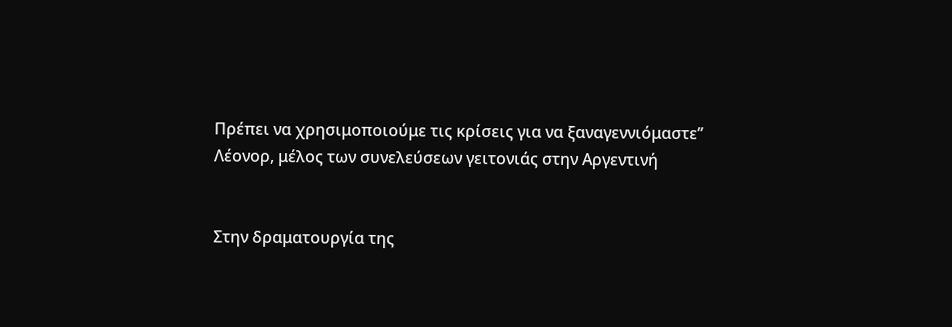Πρέπει να χρησιμοποιούμε τις κρίσεις για να ξαναγεννιόμαστε’’
Λέονορ, μέλος των συνελεύσεων γειτονιάς στην Αργεντινή


Στην δραματουργία της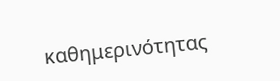καθημερινότητας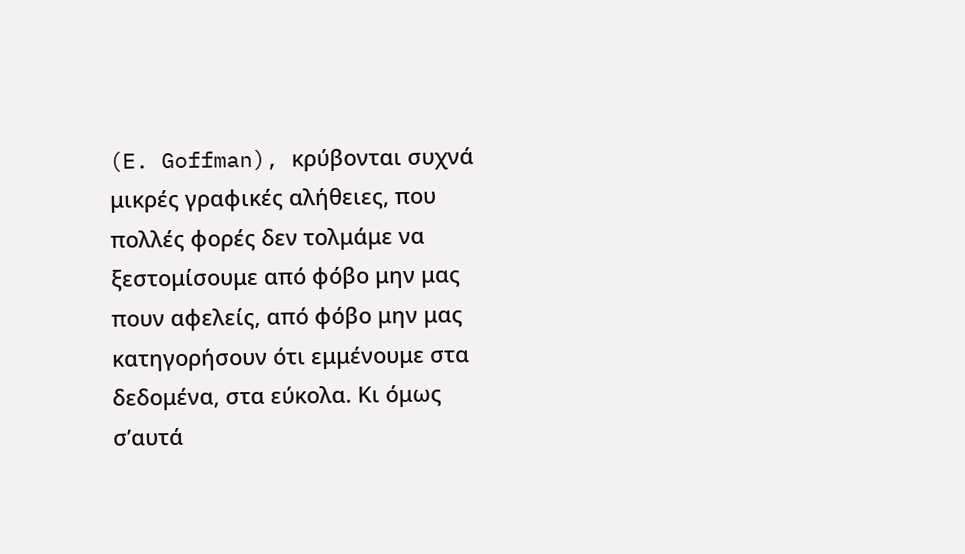(E. Goffman), κρύβονται συχνά μικρές γραφικές αλήθειες, που πολλές φορές δεν τολμάμε να ξεστομίσουμε από φόβο μην μας πουν αφελείς, από φόβο μην μας κατηγορήσουν ότι εμμένουμε στα δεδομένα, στα εύκολα. Κι όμως σ’αυτά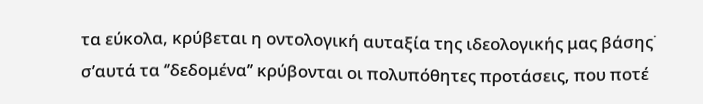τα εύκολα, κρύβεται η οντολογική αυταξία της ιδεολογικής μας βάσης˙ σ’αυτά τα ‘’δεδομένα’’ κρύβονται οι πολυπόθητες προτάσεις, που ποτέ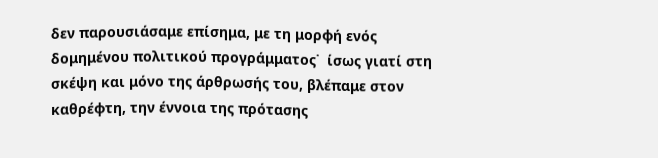δεν παρουσιάσαμε επίσημα, με τη μορφή ενός δομημένου πολιτικού προγράμματος˙  ίσως γιατί στη σκέψη και μόνο της άρθρωσής του, βλέπαμε στον καθρέφτη, την έννοια της πρότασης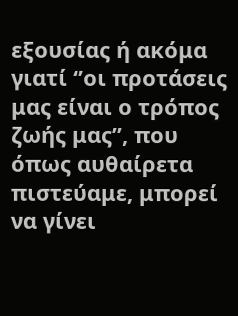εξουσίας ή ακόμα γιατί ‘’οι προτάσεις μας είναι ο τρόπος ζωής μας’’, που όπως αυθαίρετα πιστεύαμε, μπορεί να γίνει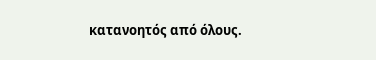κατανοητός από όλους.